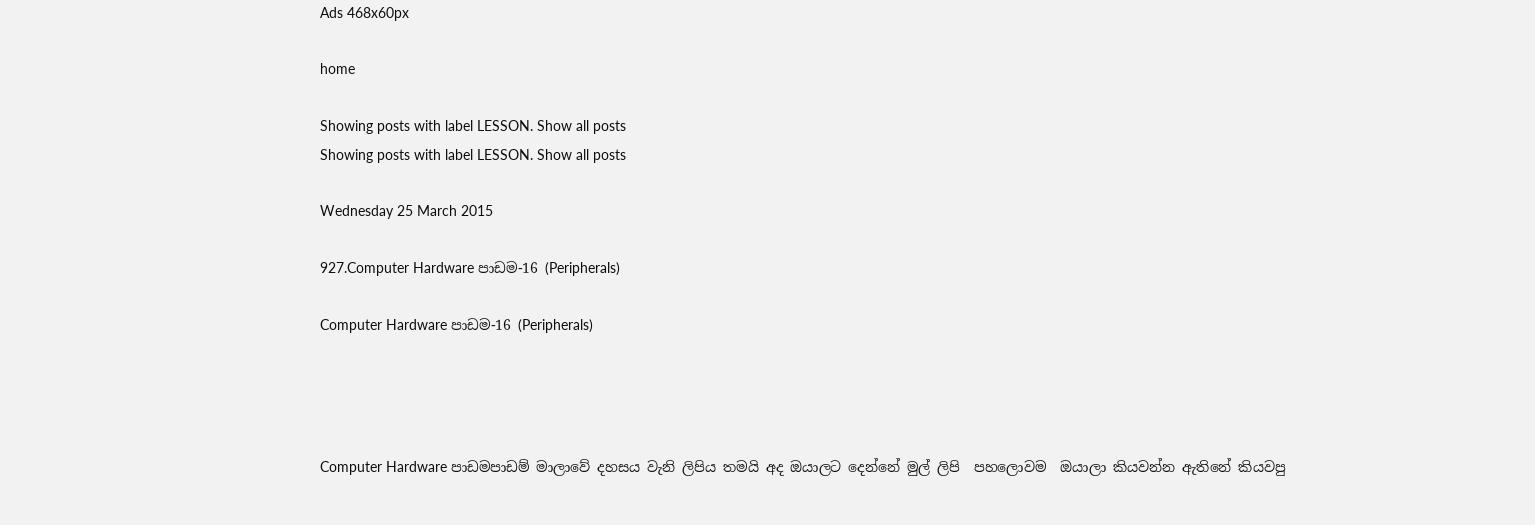Ads 468x60px

home

Showing posts with label LESSON. Show all posts
Showing posts with label LESSON. Show all posts

Wednesday 25 March 2015

927.Computer Hardware පාඩම-16 (Peripherals)

Computer Hardware පාඩම-16 (Peripherals)




Computer Hardware පාඩමපාඩම් මාලාවේ දහසය වැනි ලිපිය තමයි අද ඔයාලට දෙන්නේ මුල් ලිපි  පහලොවම  ඔයාලා කියවන්න ඇතිනේ කියවපු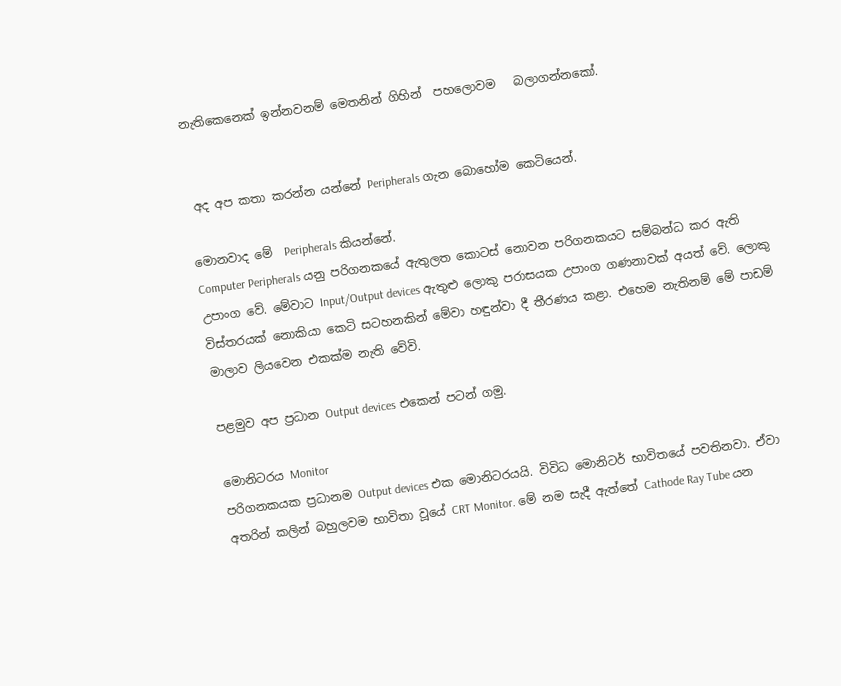නැතිකෙනෙක් ඉන්නවනම් මෙතනින් ගිහින්  පහලොවම   බලාගන්නකෝ.


 අද අප කතා කරන්න යන්නේ Peripherals ගැන බොහෝම කෙටියෙන්.

මොනවාද මේ  Peripherals කියන්නේ.
Computer Peripherals යනු පරිගනකයේ ඇතුලත කොටස් නොවන පරිගනකයට සම්බන්ධ කර ඇති උපාංග වේ. මේවාට Input/Output devices ඇතුළු ලොකු පරාසයක උපාංග ගණනාවක් අයත් වේ. ලොකු විස්තරයක් නොකියා කෙටි සටහනකින් මේවා හඳුන්වා දී තීරණය කළා. එහෙම නැතිනම් මේ පාඩම් මාලාව ලියවෙන එකක්ම නැති වේවි.

පළමුව අප ප්‍රධාන Output devices එකෙන් පටන් ගමු.

මොනිටරය Monitor
පරිගනකයක ප්‍රධානම Output devices එක මොනිටරයයි. විවිධ මොනිටර් භාවිතයේ පවතිනවා. ඒවා අතරින් කලින් බහුලවම භාවිතා වූයේ CRT Monitor. මේ නම සැදී ඇත්තේ Cathode Ray Tube යන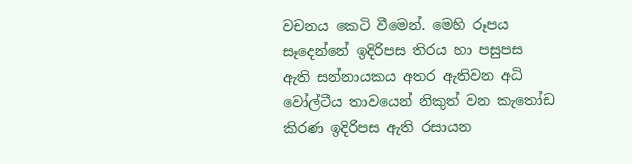වචනය කෙටි වීමෙන්. මෙහි රූපය සෑදෙන්නේ ඉදිරිපස තිරය හා පසුපස ඇති සන්නායකය අතර ඇතිවන අධි වෝල්ටීය තාවයෙන් නිකුත් වන කැතෝඩ කිරණ ඉදිරිපස ඇති රසායන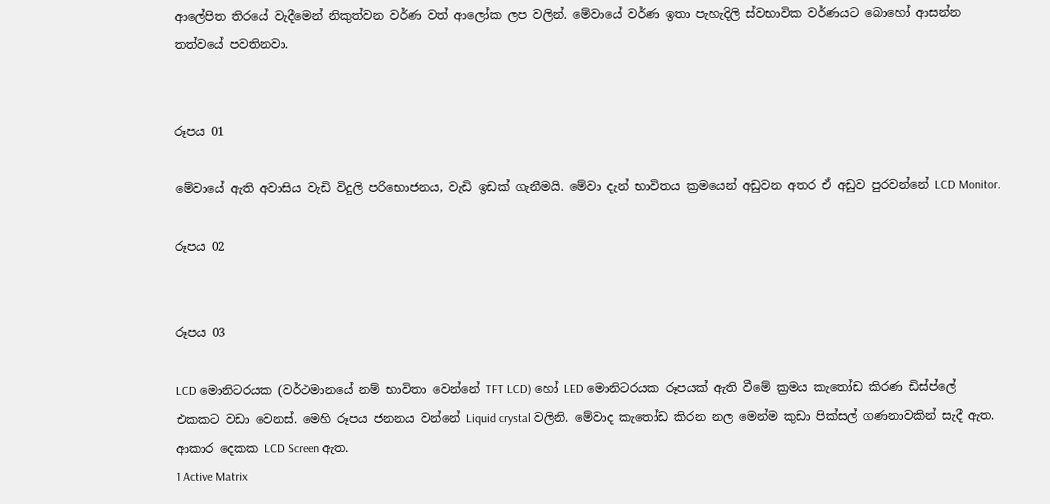ආලේපිත තිරයේ වැදීමෙන් නිකුත්වන වර්ණ වත් ආලෝක ලප වලින්. මේවායේ වර්ණ ඉතා පැහැදිලි ස්වභාවික වර්ණයට බොහෝ ආසන්න තත්වයේ පවතිනවා.


රූපය 01

මේවායේ ඇති අවාසිය වැඩි විදුලි පරිභොජනය, වැඩි ඉඩක් ගැනීමයි. මේවා දැන් භාවිතය ක්‍රමයෙන් අඩුවන අතර ඒ අඩුව පුරවන්නේ LCD Monitor.

රූපය 02


රූපය 03

LCD මොනිටරයක (වර්ථමානයේ නම් භාවිතා වෙන්නේ TFT LCD) හෝ LED මොනිටරයක රූපයක් ඇති වීමේ ක්‍රමය කැතෝඩ කිරණ ඩිස්ප්ලේ එකකට වඩා වෙනස්. මෙහි රූපය ජනනය වන්නේ Liquid crystal වලිනි. මේවාද කැතෝඩ කිරන නල මෙන්ම කුඩා පික්සල් ගණනාවකින් සැදී ඇත. ආකාර දෙකක LCD Screen ඇත.
1 Active Matrix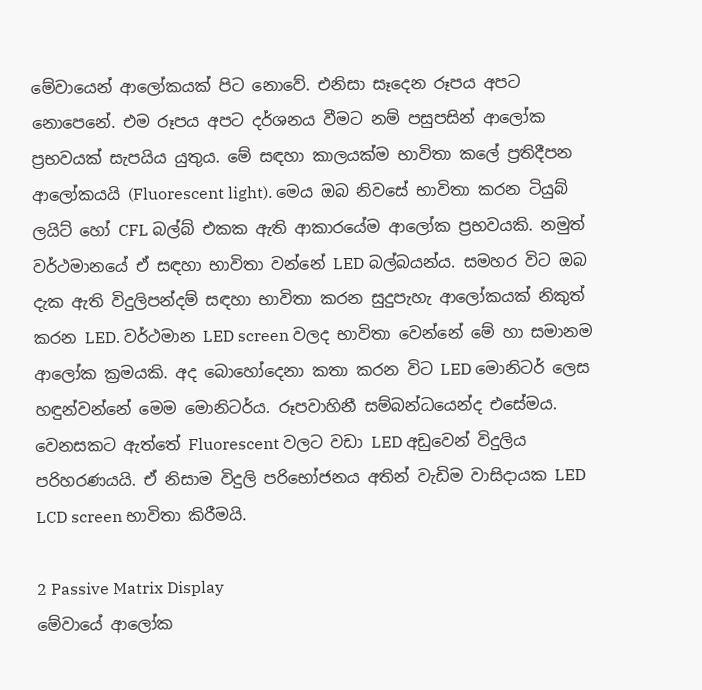මේවායෙන් ආලෝකයක් පිට නොවේ. එනිසා සෑදෙන රූපය අපට නොපෙනේ. එම රූපය අපට දර්ශනය වීමට නම් පසුපසින් ආලෝක ප්‍රභවයක් සැපයිය යුතුය. මේ සඳහා කාලයක්ම භාවිතා කලේ ප්‍රතිදීපන ආලෝකයයි (Fluorescent light). මෙය ඔබ නිවසේ භාවිතා කරන ටියුබ් ලයිට් හෝ CFL බල්බ් එකක ඇති ආකාරයේම ආලෝක ප්‍රභවයකි. නමුත් වර්ථමානයේ ඒ සඳහා භාවිතා වන්නේ LED බල්බයන්ය. සමහර විට ඔබ දැක ඇති විදුලිපන්දම් සඳහා භාවිතා කරන සුදුපැහැ ආලෝකයක් නිකුත් කරන LED. වර්ථමාන LED screen වලද භාවිතා වෙන්නේ මේ හා සමානම ආලෝක ක්‍රමයකි. අද බොහෝදෙනා කතා කරන විට LED මොනිටර් ලෙස හඳුන්වන්නේ මෙම මොනිටර්ය. රූපවාහිනී සම්බන්ධයෙන්ද එසේමය. වෙනසකට ඇත්තේ Fluorescent වලට වඩා LED අඩුවෙන් විදුලිය පරිහරණයයි. ඒ නිසාම විදුලි පරිභෝජනය අතින් වැඩිම වාසිදායක LED LCD screen භාවිතා කිරීමයි.

2 Passive Matrix Display
මේවායේ ආලෝක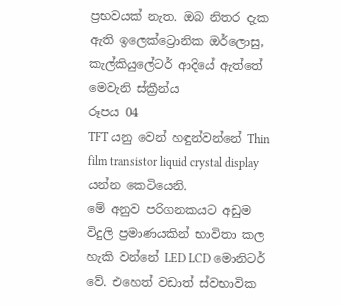ප්‍රභවයක් නැත. ඔබ නිතර දැක ඇති ඉලෙක්ට්‍රොනික ඔර්ලොසු, කැල්කියුලේටර් ආදියේ ඇත්තේ මෙවැනි ස්ක්‍රීන්ය
රූපය 04
TFT යනු වෙන් හඳුන්වන්නේ Thin film transistor liquid crystal display යන්න කෙටියෙනි.
මේ අනුව පරිගනකයට අඩුම විදුලි ප්‍රමාණයකින් භාවිතා කල හැකි වන්නේ LED LCD මොනිටර් වේ. එහෙත් වඩාත් ස්වභාවික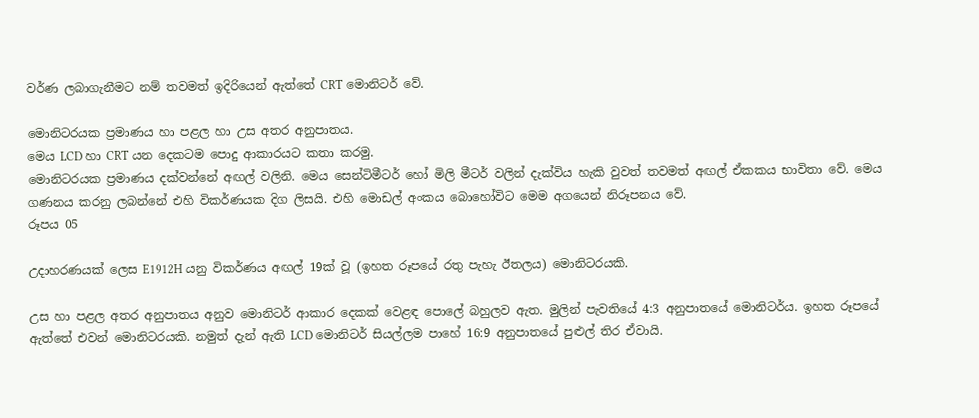වර්ණ ලබාගැනීමට නම් තවමත් ඉදිරියෙන් ඇත්තේ CRT මොනිටර් වේ.

මොනිටරයක ප්‍රමාණය හා පළල හා උස අතර අනුපාතය.
මෙය LCD හා CRT යන දෙකටම පොදු ආකාරයට කතා කරමු.
මොනිටරයක ප්‍රමාණය දක්වන්නේ අඟල් වලිනි. මෙය සෙන්ටිමීටර් හෝ මිලි මීටර් වලින් දැක්විය හැකි වුවත් තවමත් අඟල් ඒකකය භාවිතා වේ. මෙය ගණනය කරනු ලබන්නේ එහි විකර්ණයක දිග ලිසයි. එහි මොඩල් අංකය බොහෝවිට මෙම අගයෙන් නිරූපනය වේ.
රූපය 05

උදාහරණයක් ලෙස E1912H යනු විකර්ණය අඟල් 19ක් වූ (ඉහත රූපයේ රතු පැහැ ඊතලය) මොනිටරයකි.

උස හා පළල අතර අනුපාතය අනුව මොනිටර් ආකාර දෙකක් වෙළඳ පොලේ බහුලව ඇත. මුලින් පැවතියේ 4:3 අනුපාතයේ මොනිටර්ය. ඉහත රූපයේ ඇත්තේ එවන් මොනිටරයකි. නමුත් දැන් ඇති LCD මොනිටර් සියල්ලම පාහේ 16:9 අනුපාතයේ පුළුල් තිර ඒවායි.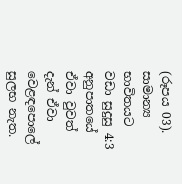(රූපය 03). සාමාන්‍ය භාවිතයට වඩා සුදුසු 4:3 අනුපාතයේ ඒවා වුවත් දැන් ඒවා වෙළඳපොලේ සුලභ නැත.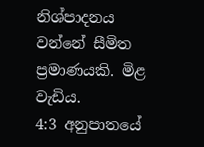නිශ්පාදනය වන්නේ සීමිත ප්‍රමාණයකි. මිළ වැඩිය.
4:3 අනුපාතයේ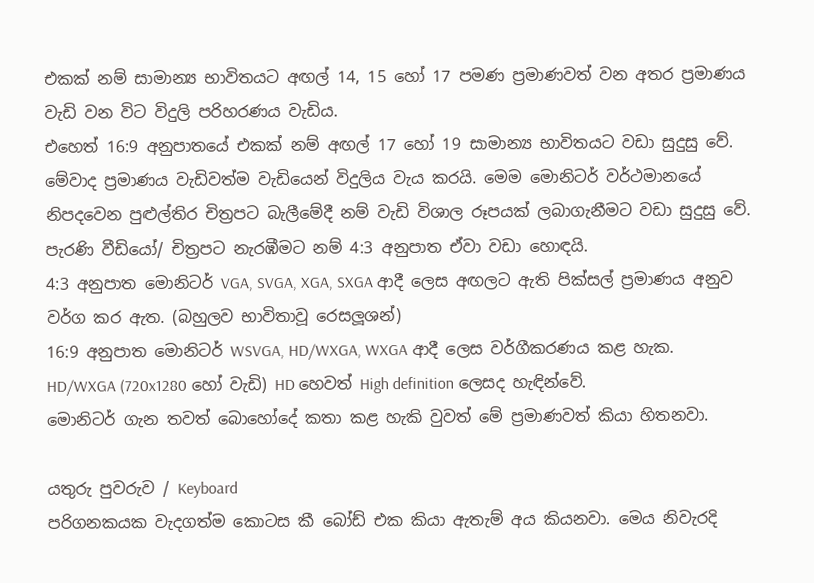එකක් නම් සාමාන්‍ය භාවිතයට අඟල් 14, 15 හෝ 17 පමණ ප්‍රමාණවත් වන අතර ප්‍රමාණය වැඩි වන විට විදුලි පරිහරණය වැඩිය.
එහෙත් 16:9 අනුපාතයේ එකක් නම් අඟල් 17 හෝ 19 සාමාන්‍ය භාවිතයට වඩා සුදුසු වේ. මේවාද ප්‍රමාණය වැඩිවත්ම වැඩියෙන් විදුලිය වැය කරයි. මෙම මොනිටර් වර්ථමානයේ නිපදවෙන පුළුල්තිර චිත්‍රපට බැලීමේදී නම් වැඩි විශාල රූපයක් ලබාගැනීමට වඩා සුදුසු වේ. පැරණි වීඩියෝ/ චිත්‍රපට නැරඹීමට නම් 4:3 අනුපාත ඒවා වඩා හොඳයි.
4:3 අනුපාත මොනිටර් VGA, SVGA, XGA, SXGA ආදී ලෙස අඟලට ඇති පික්සල් ප්‍රමාණය අනුව වර්ග කර ඇත. (බහුලව භාවිතාවූ රෙසලූශන්)
16:9 අනුපාත මොනිටර් WSVGA, HD/WXGA, WXGA ආදී ලෙස වර්ගීකරණය කළ හැක.  HD/WXGA (720x1280 හෝ වැඩි) HD හෙවත් High definition ලෙසද හැඳින්වේ.
මොනිටර් ගැන තවත් බොහෝදේ කතා කළ හැකි වුවත් මේ ප්‍රමාණවත් කියා හිතනවා.

යතුරු පුවරුව / Keyboard
පරිගනකයක වැදගත්ම කොටස කී බෝඩ් එක කියා ඇතැම් අය කියනවා. මෙය නිවැරදි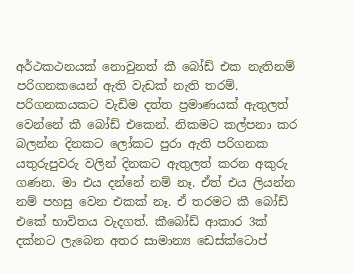අර්ථකථනයක් නොවුනත් කී බෝඩ් එක නැතිනම් පරිගනකයෙන් ඇති වැඩක් නැති තරම්. පරිගනකයකට වැඩිම දත්ත ප්‍රමාණයක් ඇතුලත් වෙන්නේ කී බෝඩ් එකෙන්. නිකමට කල්පනා කර බලන්න දිනකට ලෝකට පුරා ඇති පරිගනක යතුරුපුවරු වලින් දිනකට ඇතුලත් කරන අකුරු ගණන. මා එය දන්නේ නම් නෑ. ඒත් එය ලියන්න නම් පහසු වෙන එකක් නෑ. ඒ තරමට කී බෝඩ් එකේ භාවිතය වැදගත්. කීබෝඩ් ආකාර 3ක් දක්නට ලැබෙන අතර සාමාන්‍ය ඩෙස්ක්ටොප්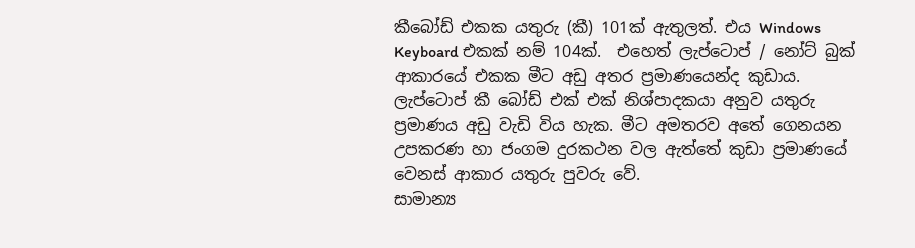කීබෝඩ් එකක යතුරු (කී) 101ක් ඇතුලත්. එය Windows Keyboard එකක් නම් 104ක්.  එහෙත් ලැප්ටොප් / නෝට් බුක් ආකාරයේ එකක මීට අඩු අතර ප්‍රමාණයෙන්ද කුඩාය. ලැප්ටොප් කී බෝඩ් එක් එක් නිශ්පාදකයා අනුව යතුරු ප්‍රමාණය අඩු වැඩි විය හැක. මීට අමතරව අතේ ගෙනයන උපකරණ හා ජංගම දුරකථන වල ඇත්තේ කුඩා ප්‍රමාණයේ වෙනස් ආකාර යතුරු පුවරු වේ.
සාමාන්‍ය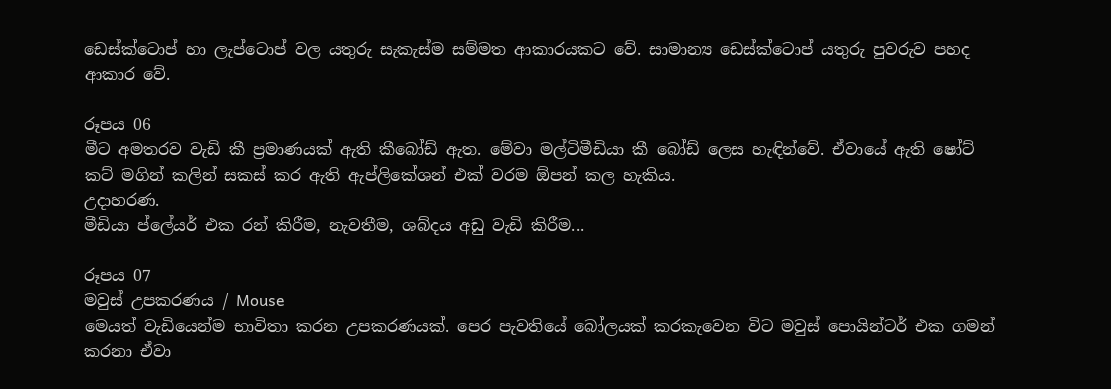ඩෙස්ක්ටොප් හා ලැප්ටොප් වල යතුරු සැකැස්ම සම්මත ආකාරයකට වේ. සාමාන්‍ය ඩෙස්ක්ටොප් යතුරු පුවරුව පහද ආකාර වේ.

රූපය 06
මීට අමතරව වැඩි කී ප්‍රමාණයක් ඇති කීබෝඩ් ඇත. මේවා මල්ටිමීඩියා කී බෝඩ් ලෙස හැඳින්වේ. ඒවායේ ඇති ෂෝට් කට් මගින් කලින් සකස් කර ඇති ඇප්ලිකේශන් එක් වරම ඕපන් කල හැකිය.
උදාහරණ.
මීඩියා ප්ලේයර් එක රන් කිරීම, නැවතීම, ශබ්දය අඩු වැඩි කිරීම...

රූපය 07
මවුස් උපකරණය / Mouse
මෙයත් වැඩියෙන්ම භාවිතා කරන උපකරණයක්. පෙර පැවතියේ බෝලයක් කරකැවෙන විට මවුස් පොයින්ටර් එක ගමන් කරනා ඒවා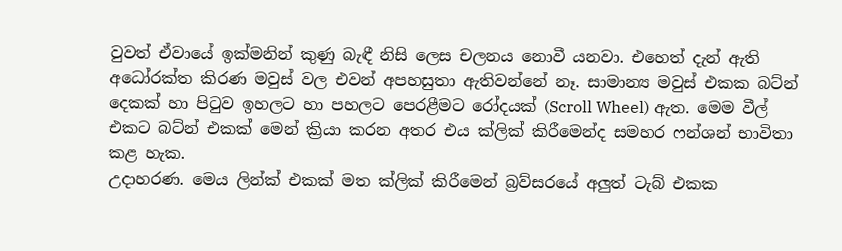වුවත් ඒවායේ ඉක්මනින් කුණු බැඳී නිසි ලෙස චලනය නොවී යනවා. එහෙත් දැන් ඇති අධෝරක්ත කිරණ මවුස් වල එවන් අපහසුතා ඇතිවන්නේ නෑ. සාමාන්‍ය මවුස් එකක බට්න් දෙකක් හා පිටුව ඉහලට හා පහලට පෙරළීමට රෝදයක් (Scroll Wheel) ඇත. මෙම වීල් එකට බට්න් එකක් මෙන් ක්‍රියා කරන අතර එය ක්ලික් කිරීමෙන්ද සමහර ෆන්ශන් භාවිතා කළ හැක.
උදාහරණ. මෙය ලින්ක් එකක් මත ක්ලික් කිරීමෙන් බ්‍රව්සරයේ අලුත් ටැබ් එකක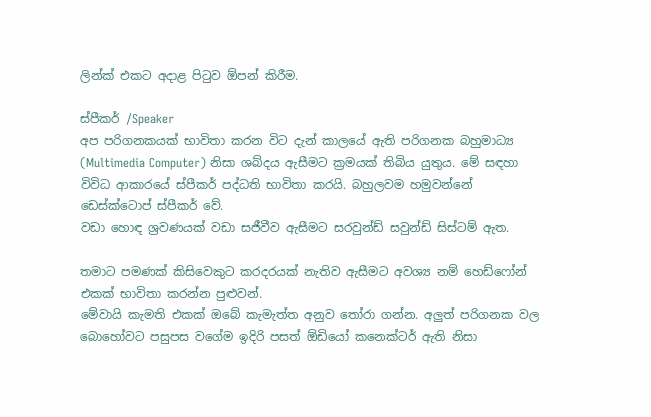ලින්ක් එකට අදාළ පිටුව ඕපන් කිරීම.

ස්පීකර් /Speaker
අප පරිගනකයක් භාවිතා කරන විට දැන් කාලයේ ඇති පරිගනක බහුමාධ්‍ය (Multimedia Computer) නිසා ශබ්දය ඇසීමට ක්‍රමයක් තිබිය යුතුය. මේ සඳහා විවිධ ආකාරයේ ස්පීකර් පද්ධති භාවිතා කරයි. බහුලවම හමුවන්නේ ඩෙස්ක්ටොප් ස්පීකර් වේ.
වඩා හොඳ ශ්‍රවණයක් වඩා සජීවීව ඇසීමට සරවුන්ඩ් සවුන්ඩ් සිස්ටම් ඇත.

තමාට පමණක් කිසිවෙකුට කරදරයක් නැතිව ඇසීමට අවශ්‍ය නම් හෙඩ්ෆෝන් එකක් භාවිතා කරන්න පුළුවන්.
මේවායි කැමති එකක් ඔබේ කැමැත්ත අනුව තෝරා ගන්න. අලුත් පරිගනක වල බොහෝවට පසුපස වගේම ඉදිරි පසත් ඕඩියෝ කනෙක්ටර් ඇති නිසා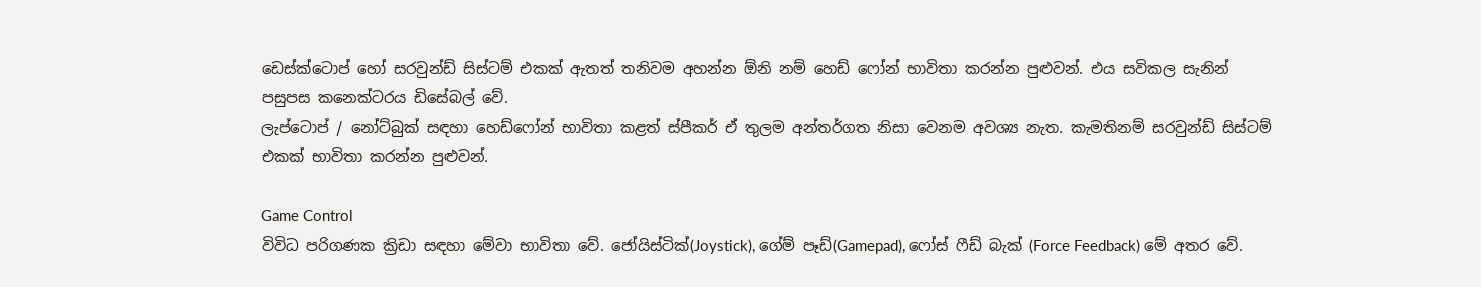ඩෙස්ක්ටොප් හෝ සරවුන්ඩ් සිස්ටම් එකක් ඇතත් තනිවම අහන්න ඕනි නම් හෙඩ් ෆෝන් භාවිතා කරන්න පුළුවන්. එය සවිකල සැනින් පසුපස කනෙක්ටරය ඩිසේබල් වේ.
ලැප්ටොප් / නෝට්බුක් සඳහා හෙඩ්ෆෝන් භාවිතා කළත් ස්පීකර් ඒ තුලම අන්තර්ගත නිසා වෙනම අවශ්‍ය නැත. කැමතිනම් සරවුන්ඩ් සිස්ටම් එකක් භාවිතා කරන්න පුළුවන්.

Game Control
විවිධ පරිගණක ක්‍රිඩා සඳහා මේවා භාවිතා වේ. ජෝයිස්ටික්(Joystick), ගේම් පෑඩ්(Gamepad), ෆෝස් ෆීඩ් බැක් (Force Feedback) මේ අතර වේ.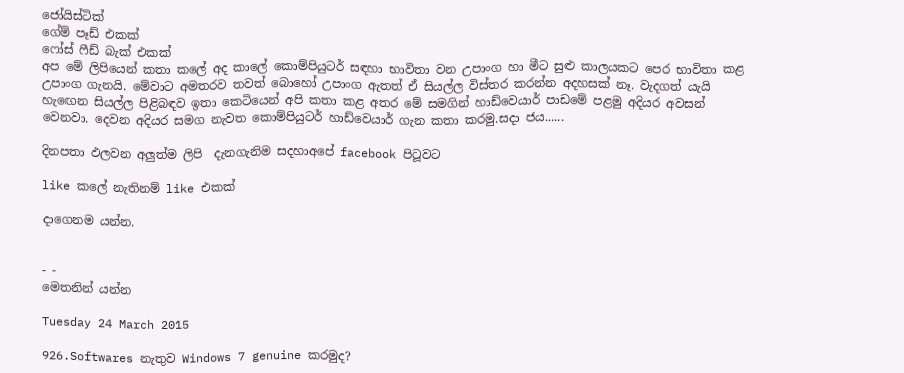ජෝයිස්ටික්
ගේම් පෑඩ් එකක්
ෆෝස් ෆීඩ් බැක් එකක්
අප මේ ලිපියෙන් කතා කලේ අද කාලේ කොම්පියුටර් සඳහා භාවිතා වන උපාංග හා මීට සුළු කාලයකට පෙර භාවිතා කළ උපාංග ගැනයි. මේවාට අමතරව තවත් බොහෝ උපාංග ඇතත් ඒ සියල්ල විස්තර කරන්න අදහසක් නෑ. වැදගත් යැයි හැඟෙන සියල්ල පිළිබඳව ඉතා කෙටියෙන් අපි කතා කළ අතර මේ සමගින් හාඩ්වෙයාර් පාඩමේ පළමු අදියර අවසන් වෙනවා. දෙවන අදියර සමග නැවත කොම්පියුටර් හාඩ්වෙයාර් ගැන කතා කරමු.සදා ජය......

දිනපතා ඵලවන අලුත්ම ලිපි  දැනගැනිම සදහාඅපේ facebook පිටූවට

like කලේ නැතිනම් like එකක්

දාගෙනම යන්න.


- -
මෙතනින් යන්න

Tuesday 24 March 2015

926.Softwares නැතුව Windows 7 genuine කරමුද?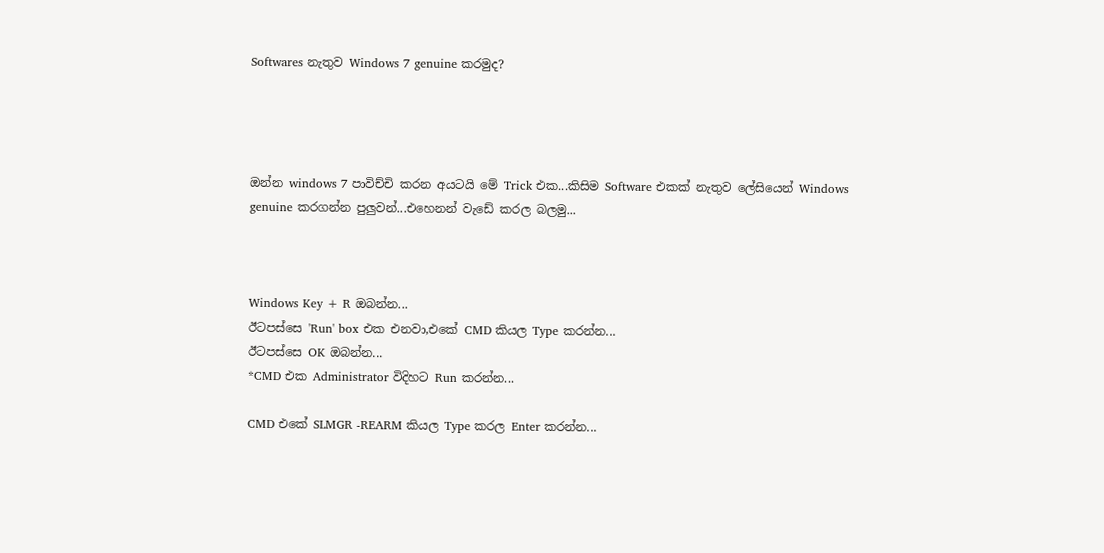Softwares නැතුව Windows 7 genuine කරමුද?




ඔන්න windows 7 පාවිච්චි කරන අයටයි මේ Trick එක...කිසිම Software එකක් නැතුව ලේසියෙන් Windows genuine කරගන්න පුලුවන්...එහෙනන් වැඩේ කරල බලමු...



Windows Key + R ඔබන්න...
ඊටපස්සෙ 'Run' box එක එනවා,එකේ CMD කියල Type කරන්න...
ඊටපස්සෙ OK ඔබන්න...
*CMD එක Administrator විදිහට Run කරන්න...

CMD එකේ SLMGR -REARM කියල Type කරල Enter කරන්න...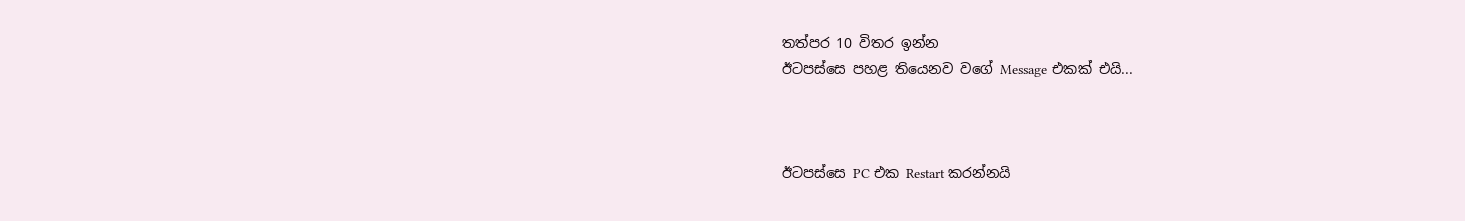තත්පර 10 විතර ඉන්න
ඊටපස්සෙ පහළ තියෙනව වගේ Message එකක් එයි...



ඊටපස්සෙ PC එක Restart කරන්නයි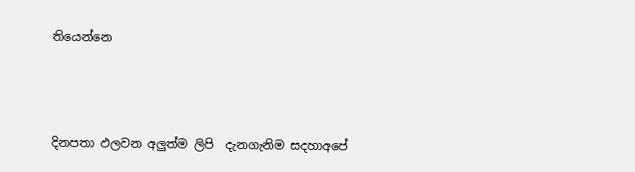තියෙන්නෙ



දිනපතා ඵලවන අලුත්ම ලිපි  දැනගැනිම සදහාඅපේ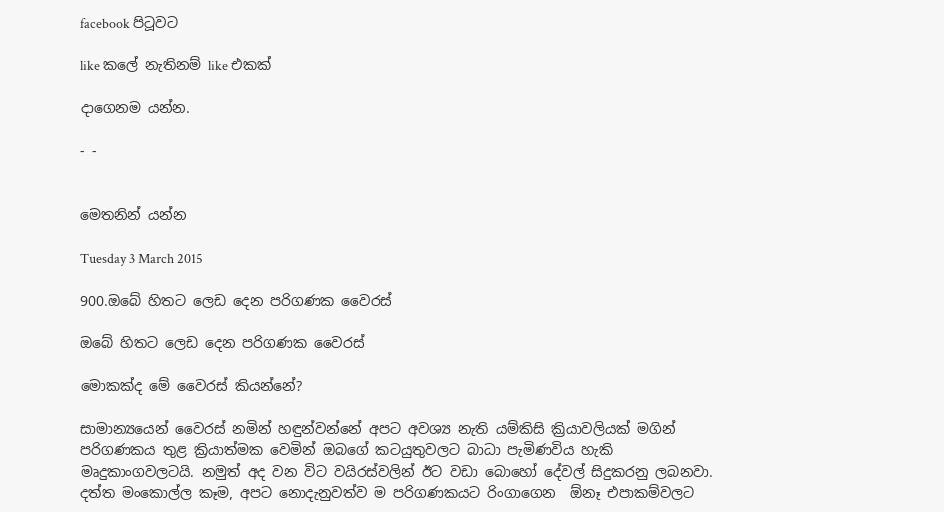facebook පිටූවට

like කලේ නැතිනම් like එකක්

දාගෙනම යන්න.

- -


මෙතනින් යන්න

Tuesday 3 March 2015

900.ඔබේ හිතට ලෙඩ දෙන පරිගණක වෛරස්

ඔබේ හිතට ලෙඩ දෙන පරිගණක වෛරස්

මොකක්ද මේ වෛරස් කියන්නේ?

සාමාන්‍යයෙන් වෛරස් නමින් හඳුන්වන්නේ අපට අවශ්‍ය නැති යම්කිසි ක්‍රියාවලියක් මගින් පරිගණකය තුළ ක්‍රියාත්මක වෙමින් ඔබගේ කටයුතුවලට බාධා පැමිණවිය හැකි මෘදුකාංගවලටයි. නමුත් අද වන විට වයිරස්වලින් ඊට වඩා බොහෝ දේවල් සිදුකරනු ලබනවා. දත්ත මංකොල්ල කෑම, අපට නොදැනුවත්ව ම පරිගණකයට රිංගාගෙන  ඕනෑ එපාකම්වලට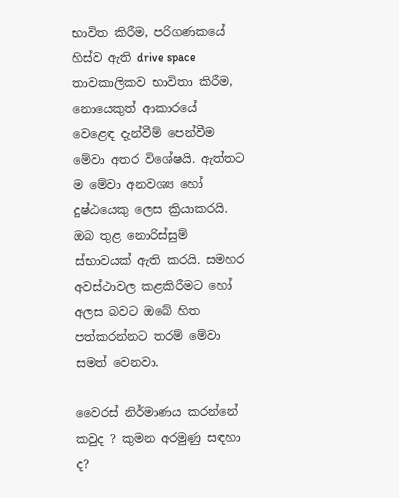භාවිත කිරීම, පරිගණකයේ හිස්ව ඇති drive space තාවකාලිකව භාවිතා කිරීම, නොයෙකුත් ආකාරයේ වෙළෙඳ දැන්වීම් පෙන්වීම මේවා අතර විශේෂයි. ඇත්තට ම මේවා අනවශ්‍ය හෝ දුෂ්ඨයෙකු ලෙස ක්‍රියාකරයි. ඔබ තුළ නොරිස්සුම් ස්භාවයක් ඇති කරයි. සමහර අවස්ථාවල කළකිරීමට හෝ අලස බවට ඔබේ හිත පත්කරන්නට තරම් මේවා සමත් වෙනවා.

වෛරස් නිර්මාණය කරන්නේ කවුද ? කුමන අරමුණු සඳහා ද?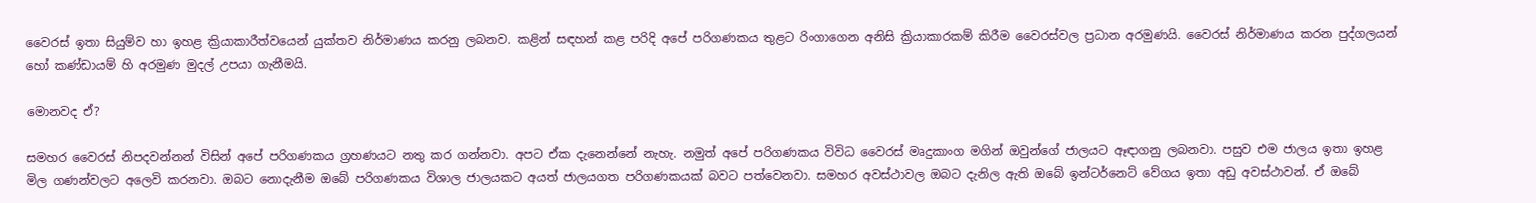වෛරස් ඉතා සියුම්ව හා ඉහළ ක්‍රියාකාරීත්වයෙන් යුක්තව නිර්මාණය කරනු ලබනව. කළින් සඳහන් කළ පරිදි අපේ පරිගණකය තුළට රිංගාගෙන අනිසි ක්‍රියාකාරකම් කිරීම වෛරස්වල ප්‍රධාන අරමුණයි. වෛරස් නිර්මාණය කරන පුද්ගලයන් හෝ කණ්ඩායම් හි අරමුණ මුදල් උපයා ගැනීමයි.

මොනවද ඒ?

සමහර වෛරස් නිපදවන්නන් විසින් අපේ පරිගණකය ග්‍රහණයට නතු කර ගන්නවා. අපට ඒක දැනෙන්නේ නැහැ. නමුත් අපේ පරිගණකය විවිධ වෛරස් මෘදුකාංග මගින් ඔවුන්ගේ ජාලයට ඈඳාගනු ලබනවා. පසුව එම ජාලය ඉතා ඉහළ මිල ගණන්වලට අලෙවි කරනවා. ඔබට නොදැනීම ඔබේ පරිගණකය විශාල ජාලයකට අයත් ජාලයගත පරිගණකයක් බවට පත්වෙනවා. සමහර අවස්ථාවල ඔබට දැනිල ඇති ඔබේ ඉන්ටර්නෙට් වේගය ඉතා අඩු අවස්ථාවන්. ඒ ඔබේ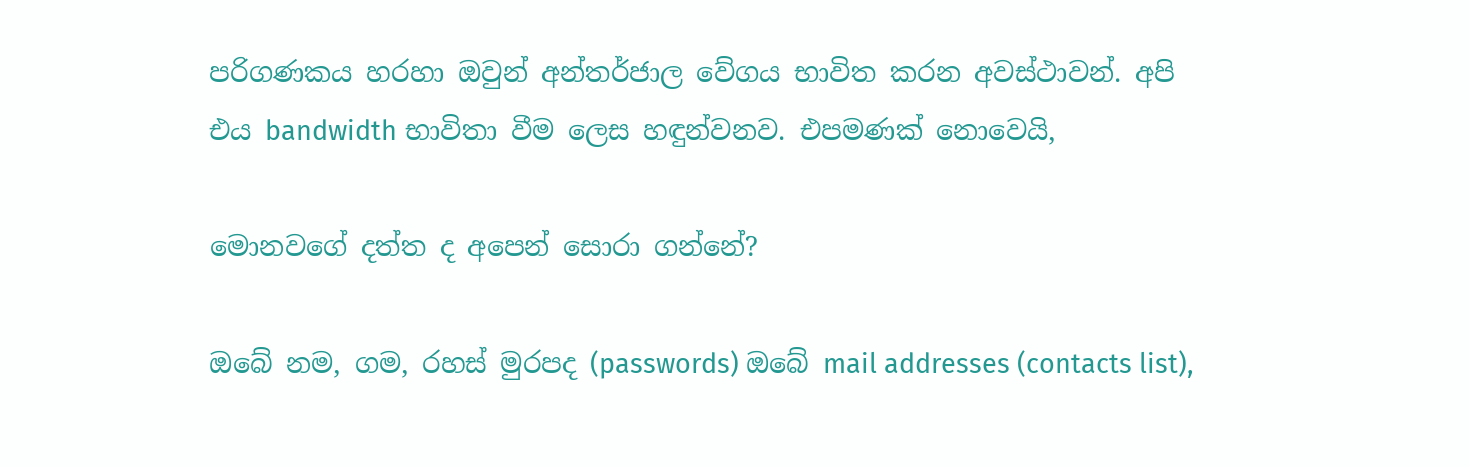පරිගණකය හරහා ඔවුන් අන්තර්ජාල වේගය භාවිත කරන අවස්ථාවන්. අපි එය bandwidth භාවිතා වීම ලෙස හඳුන්වනව. එපමණක් නොවෙයි,

මොනවගේ දත්ත ද අපෙන් සොරා ගන්නේ?

ඔබේ නම, ගම, රහස් මුරපද (passwords) ඔබේ mail addresses (contacts list),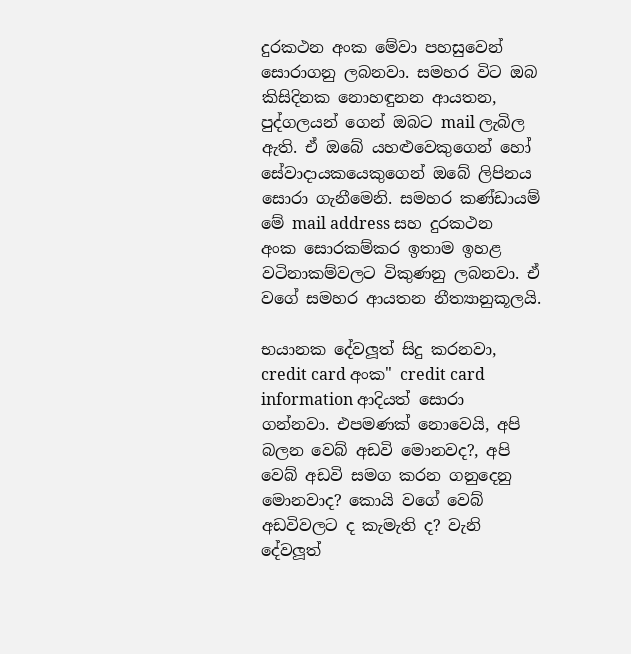දුරකථන අංක මේවා පහසුවෙන් සොරාගනු ලබනවා. සමහර විට ඔබ කිසිදිනක නොහඳුනන ආයතන, පුද්ගලයන් ගෙන් ඔබට mail ලැබිල ඇති. ඒ ඔබේ යහළුවෙකුගෙන් හෝ සේවාදායකයෙකුගෙන් ඔබේ ලිපිනය සොරා ගැනීමෙනි. සමහර කණ්ඩායම් මේ mail address සහ දුරකථන අංක සොරකම්කර ඉතාම ඉහළ වටිනාකම්වලට විකුණනු ලබනවා. ඒ වගේ සමහර ආයතන නීත්‍යානුකූලයි.

භයානක දේවලූත් සිදු කරනවා, credit card අංක" credit card information ආදියත් සොරා ගන්නවා. එපමණක් නොවෙයි, අපි බලන වෙබ් අඩවි මොනවද?, අපි වෙබ් අඩවි සමග කරන ගනුදෙනු මොනවාද? කොයි වගේ වෙබ් අඩවිවලට ද කැමැති ද? වැනි දේවලූත්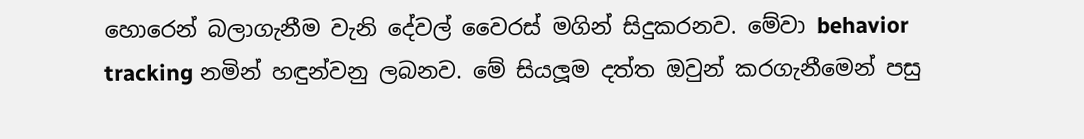හොරෙන් බලාගැනීම වැනි දේවල් වෛරස් මගින් සිදුකරනව. මේවා behavior tracking නමින් හඳුන්වනු ලබනව. මේ සියලූම දත්ත ඔවුන් කරගැනීමෙන් පසු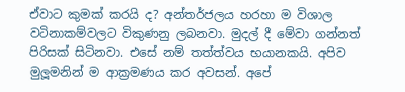ඒවාට කුමක් කරයි ද? අන්තර්ජලය හරහා ම විශාල වටිනාකම්වලට විකුණනු ලබනවා. මුදල් දී මේවා ගන්නත් පිරිසක් සිටිනවා. එසේ නම් තත්ත්වය භයානකයි. අපිව මුලූමනින් ම ආක්‍රමණය කර අවසන්. අපේ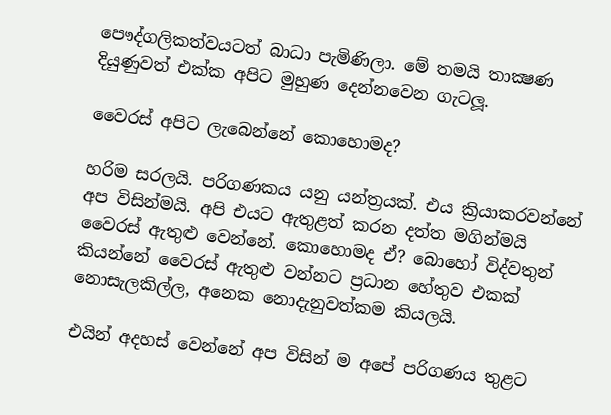පෞද්ගලිකත්වයටත් බාධා පැමිණිලා. මේ තමයි තාක්‍ෂණ දියුණුවත් එක්ක අපිට මුහුණ දෙන්නවෙන ගැටලූ.

වෛරස් අපිට ලැබෙන්නේ කොහොමද?

හරිම සරලයි. පරිගණකය යනු යන්ත්‍රයක්. එය ක්‍රියාකරවන්නේ අප විසින්මයි. අපි එයට ඇතුළත් කරන දත්ත මගින්මයි වෛරස් ඇතුළු වෙන්නේ. කොහොමද ඒ? බොහෝ විද්වතුන් කියන්නේ වෛරස් ඇතුළු වන්නට ප්‍රධාන හේතුව එකක් නොසැලකිල්ල, අනෙක නොදැනුවත්කම කියලයි.

එයින් අදහස් වෙන්නේ අප විසින් ම අපේ පරිගණය තුළට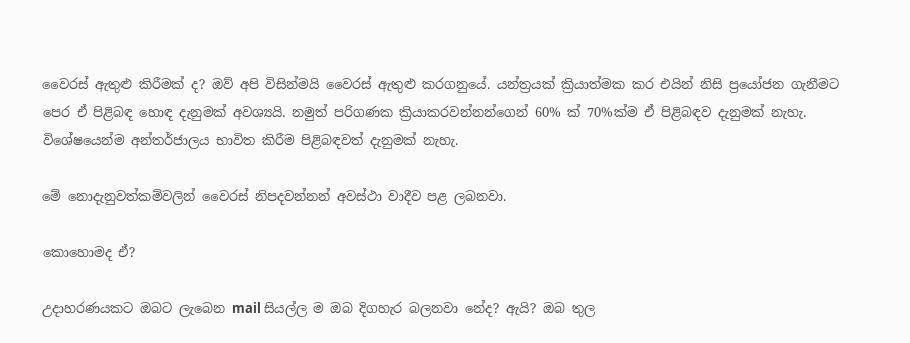වෛරස් ඇතුළු කිරීමක් ද? ඔව් අපි විසින්මයි වෛරස් ඇතුළු කරගනුයේ. යන්ත්‍රයක් ක්‍රියාත්මක කර එයින් නිසි ප්‍රයෝජන ගැනීමට පෙර ඒ පිළිබඳ හොඳ දැනුමක් අවශ්‍යයි. නමුත් පරිගණක ක්‍රියාකරවන්නන්ගෙන් 60% ක් 70%ක්ම ඒ පිළිබඳව දැනුමක් නැහැ. විශේෂයෙන්ම අන්තර්ජාලය භාවිත කිරීම පිළිබඳවත් දැනුමක් නැහැ.

මේ නොදැනුවත්කම්වලින් වෛරස් නිපදවන්නන් අවස්ථා වාදීව පළ ලබනවා.

කොහොමද ඒ?

උදාහරණයකට ඔබට ලැබෙන mail සියල්ල ම ඔබ දිගහැර බලනවා නේද? ඇයි? ඔබ තුල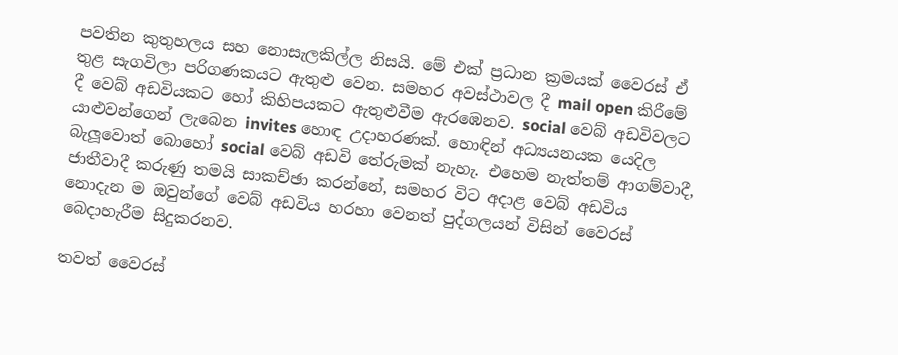පවතින කුතුහලය සහ නොසැලකිල්ල නිසයි. මේ එක් ප්‍රධාන ක්‍රමයක් වෛරස් ඒ තුළ සැගවිලා පරිගණකයට ඇතුළු වෙන. සමහර අවස්ථාවල දී mail open කිරීමේ දී වෙබ් අඩවියකට හෝ කිහිපයකට ඇතුළුවීම ඇරඹෙනව. social වෙබ් අඩවිවලට යාළුවන්ගෙන් ලැබෙන invites හොඳ උදාහරණක්. හොඳින් අධ්‍යයනයක යෙදිල බැලූවොත් බොහෝ social වෙබ් අඩවි තේරුමක් නැහැ. එහෙම නැත්තම් ආගම්වාදී, ජාතීවාදී කරුණු තමයි සාකච්ඡා කරන්නේ, සමහර විට අදාළ වෙබ් අඩවිය නොදැන ම ඔවුන්ගේ වෙබ් අඩවිය හරහා වෙනත් පුද්ගලයන් විසින් වෛරස් බෙදාහැරීම සිදුකරනව.

තවත් වෛරස්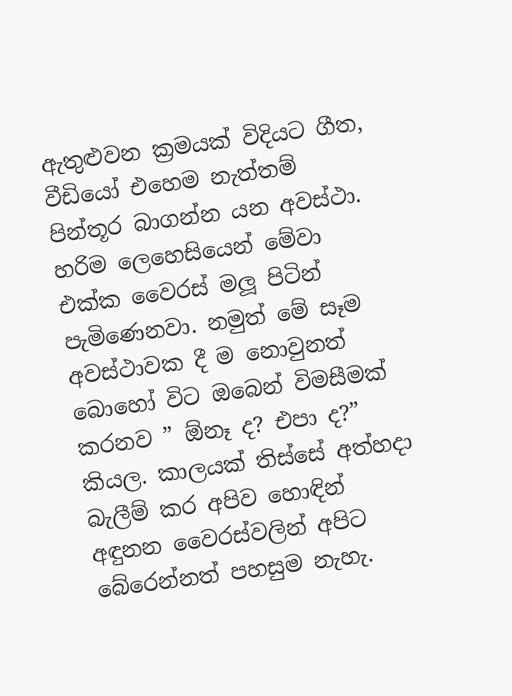ඇතුළුවන ක්‍රමයක් විදියට ගීත, වීඩියෝ එහෙම නැත්තම් පින්තූර බාගන්න යන අවස්ථා. හරිම ලෙහෙසියෙන් මේවා එක්ක වෛරස් මලූ පිටින් පැමිණෙනවා. නමුත් මේ සෑම අවස්ථාවක දී ම නොවුනත් බොහෝ විට ඔබෙන් විමසීමක් කරනව ” ඕනෑ ද? එපා ද?” කියල. කාලයක් තිස්සේ අත්හදා බැලීම් කර අපිව හොඳින් අඳුනන වෛරස්වලින් අපිට බේරෙන්නත් පහසුම නැහැ.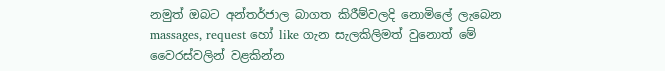නමුත් ඔබට අන්තර්ජාල බාගත කිරීම්වලදි නොමිලේ ලැබෙන massages, request හෝ like ගැන සැලකිලිමත් වුනොත් මේ වෛරස්වලින් වළකින්න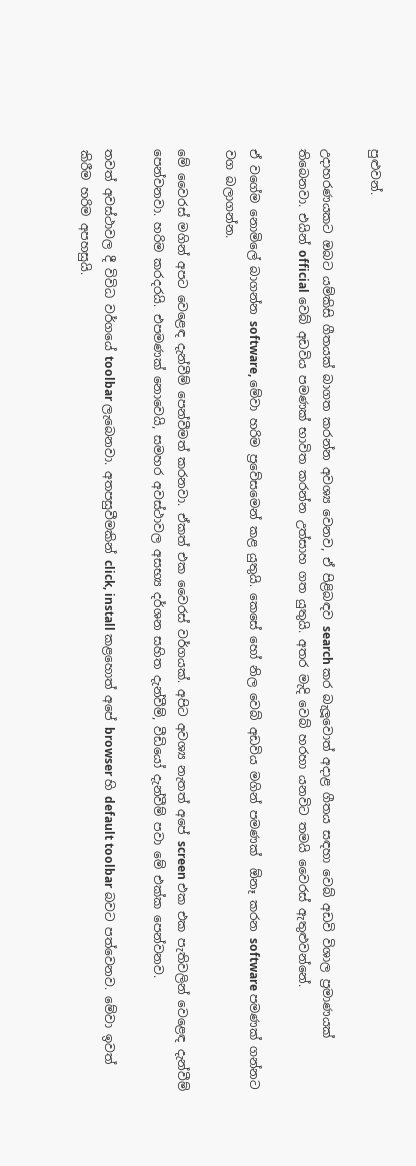පුළුවන්.

උදාහරණයකට ඔබට යම්කිසි ගීතයක් බාගත කරන්න අවශ්‍ය වෙනව, ඒ පිළිබඳව search කර බැලූවොත් අදාළ ගීතය සඳහා වෙබ් අඩවි විශාල ප්‍රමාණයක් තිබෙනවා. එයින් official වෙබ් අඩවිය පමණක් භාවිත කරන්න උත්සාහ ගත යුතුයි. අතර මැදි වෙබ් හරහා යනවිට තමයි වෛරස් ඇතුළුවන්නේ.

ඒ වගේම නොමිලේ බාගන්න software, මේවා හරිම ප්‍රවේසමෙන් කළ යුතුයි. කෙසේ හෝ නිල වෙබ් අඩවිය මගින් පමණක්  ඕනෑ කරන software පමණක් ගන්නට වග බලාගන්න.

මේ වෛරස් මගින් අපට වෙළෙඳ දැන්වීම් පෙන්වීමත් කරනවා. ඒකත් එක වෛරස් වර්ගයක්. අපිට අවශ්‍ය නැතත් අපේ screen එක එක පැතිවලින් වෙළෙඳ දැන්වීම් පෙන්වනවා. හරිම කරදරයි. එපමණක් නොවෙයි, සමහර අවස්ථාවල අසභ්‍ය දර්ශන සහිත දැන්වීම්, වීඩියෝ දැන්වීම් පවා මේ එක්ක පෙන්වනව.

තවත් අවස්ථාවල දී විවිධ වර්ගයේ toolbar ලැබෙනවා. අතපසුවීමකින් click, install කළහොත් අපේ browser හි default toolbar බවට පත්වෙනව. මේවා ඉවත් කිරීම හරිම අපහසුයි.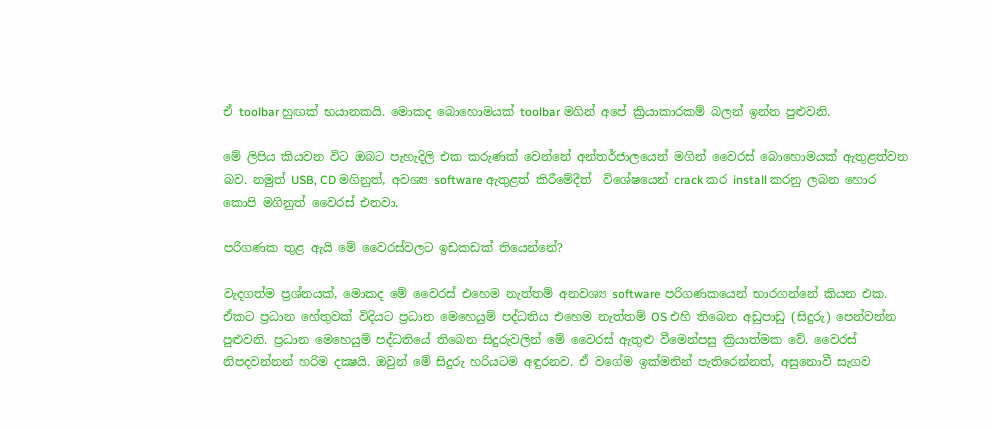ඒ toolbar හුඟක් භයානකයි. මොකද බොහොමයක් toolbar මගින් අපේ ක්‍රියාකාරකම් බලන් ඉන්න පුළුවනි.

මේ ලිපිය කියවන විට ඔබට පැහැදිලි එක කරුණක් වෙන්නේ අන්තර්ජාලයෙන් මගින් වෛරස් බොහොමයක් ඇතුළත්වන බව. නමුත් USB, CD මගිනුත්, අවශ්‍ය software ඇතුළත් කිරීමේදීත්  විශේෂයෙන් crack කර install කරනු ලබන හොර කොපි මගිනුත් වෛරස් එනවා.

පරිගණක තුළ ඇයි මේ වෛරස්වලට ඉඩකඩක් තියෙන්නේ?

වැදගත්ම ප්‍රශ්නයක්, මොකද මේ වෛරස් එහෙම නැත්තම් අනවශ්‍ය software පරිගණකයෙන් භාරගන්නේ කියන එක. ඒකට ප්‍රධාන හේතුවක් විදියට ප්‍රධාන මෙහෙයුම් පද්ධතිය එහෙම නැත්තම් OS එහි තිබෙන අඩුපාඩු (සිදුරු) පෙන්වන්න පුළුවනි. ප්‍රධාන මෙහෙයුම් පද්ධතියේ තිබෙන සිදුරුවලින් මේ වෛරස් ඇතුළු වීමෙන්පසු ක්‍රියාත්මක වේ. වෛරස් නිපදවන්නන් හරිම දක්‍ෂයි. ඔවුන් මේ සිදුරු හරියටම අඳුරනව. ඒ වගේම ඉක්මනින් පැතිරෙන්නත්, අසුනොවී සැගව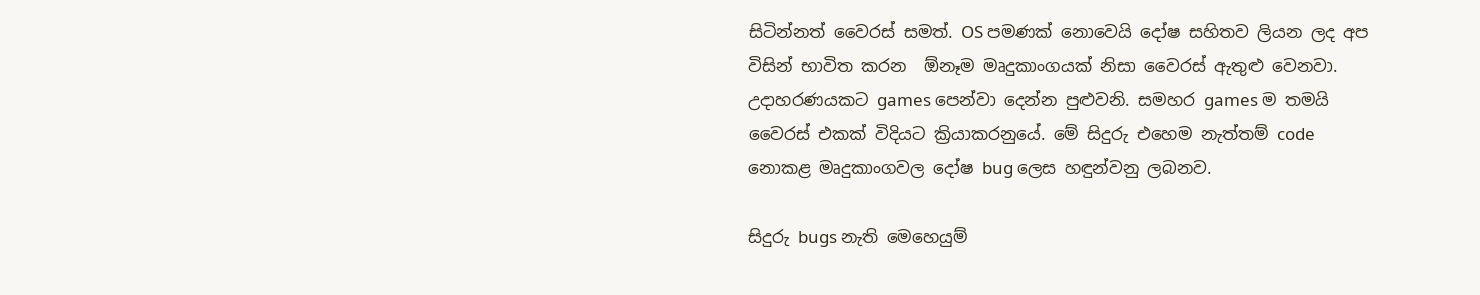සිටින්නත් වෛරස් සමත්. OS පමණක් නොවෙයි දෝෂ සහිතව ලියන ලද අප විසින් භාවිත කරන  ඕනෑම මෘදුකාංගයක් නිසා වෛරස් ඇතුළු වෙනවා. උදාහරණයකට games පෙන්වා දෙන්න පුළුවනි. සමහර games ම තමයි වෛරස් එකක් විදියට ක්‍රියාකරනුයේ. මේ සිදුරු එහෙම නැත්තම් code නොකළ මෘදුකාංගවල දෝෂ bug ලෙස හඳුන්වනු ලබනව.

සිදුරු bugs නැති මෙහෙයුම්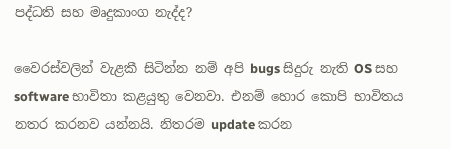පද්ධති සහ මෘදුකාංග නැද්ද?

වෛරස්වලින් වැළකී සිටින්න නම් අපි bugs සිදුරු නැති OS සහ software භාවිතා කළයුතු වෙනවා. එනම් හොර කොපි භාවිතය නතර කරනව යන්නයි. නිතරම update කරන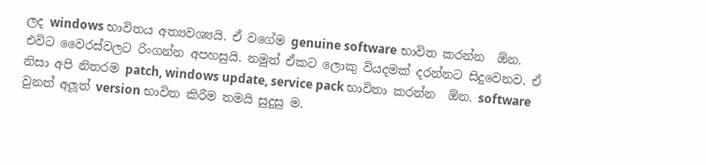ලද windows භාවිතය අත්‍යවශ්‍යයි. ඒ වගේම genuine software භාවිත කරන්න  ඕන. එවිට වෛරස්වලට රිංගන්න අපහසුයි. නමුත් ඒකට ලොකු වියදමක් දරන්නට සිදුවෙනව. ඒ නිසා අපි නිතරම patch, windows update, service pack භාවිතා කරන්න  ඕන. software වුනත් අලූත් version භාවිත කිරීම තමයි සුදුසු ම.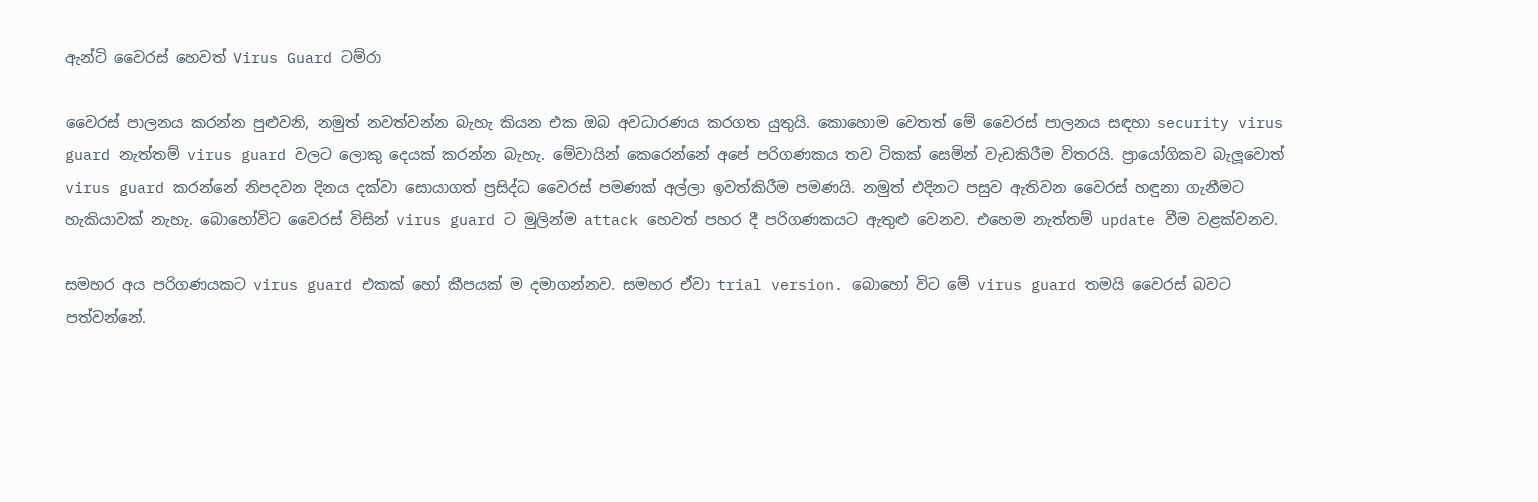ඇන්ටි වෛරස් හෙවත් Virus Guard ටම්රා

වෛරස් පාලනය කරන්න පුළුවනි, නමුත් නවත්වන්න බැහැ කියන එක ඔබ අවධාරණය කරගත යුතුයි. කොහොම වෙතත් මේ වෛරස් පාලනය සඳහා security virus guard නැත්තම් virus guard වලට ලොකු දෙයක් කරන්න බැහැ. මේවායින් කෙරෙන්නේ අපේ පරිගණකය තව ටිකක් සෙමින් වැඩකිරීම විතරයි. ප්‍රායෝගිකව බැලූවොත් virus guard කරන්නේ නිපදවන දිනය දක්වා සොයාගත් ප්‍රසිද්ධ වෛරස් පමණක් අල්ලා ඉවත්කිරීම පමණයි. නමුත් එදිනට පසුව ඇතිවන වෛරස් හඳුනා ගැනීමට හැකියාවක් නැහැ. බොහෝවිට වෛරස් විසින් virus guard ට මුලින්ම attack හෙවත් පහර දී පරිගණකයට ඇතුළු වෙනව. එහෙම නැත්තම් update වීම වළක්වනව.

සමහර අය පරිගණයකට virus guard එකක් හෝ කීපයක් ම දමාගන්නව. සමහර ඒවා trial version. බොහෝ විට මේ virus guard තමයි වෛරස් බවට පත්වන්නේ.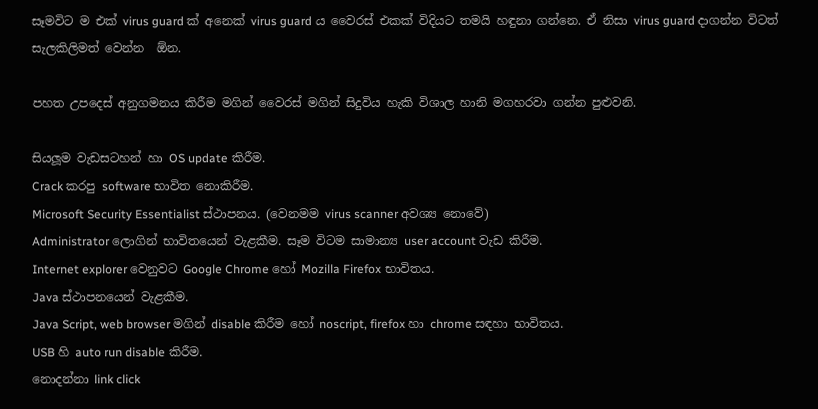සෑමවිට ම එක් virus guard ක් අනෙක් virus guard ය වෛරස් එකක් විදියට තමයි හඳුනා ගන්නෙ. ඒ නිසා virus guard දාගන්න විටත් සැලකිලිමත් වෙන්න  ඕන.

පහත උපදෙස් අනුගමනය කිරීම මගින් වෛරස් මගින් සිදුවිය හැකි විශාල හානි මගහරවා ගන්න පුළුවනි.

සියලූම වැඩසටහන් හා OS update කිරීම.
Crack කරපු software භාවිත නොකිරීම.
Microsoft Security Essentialist ස්ථාපනය. (වෙනමම virus scanner අවශ්‍ය නොවේ)
Administrator ලොගින් භාවිතයෙන් වැළකීම. සෑම විටම සාමාන්‍ය user account වැඩ කිරීම.
Internet explorer වෙනුවට Google Chrome හෝ Mozilla Firefox භාවිතය.
Java ස්ථාපනයෙන් වැළකීම.
Java Script, web browser මගින් disable කිරීම හෝ noscript, firefox හා chrome සඳහා භාවිතය.
USB හි auto run disable කිරීම.
නොදන්නා link click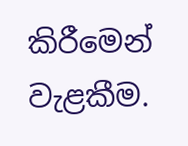කිරීමෙන් වැළකීම.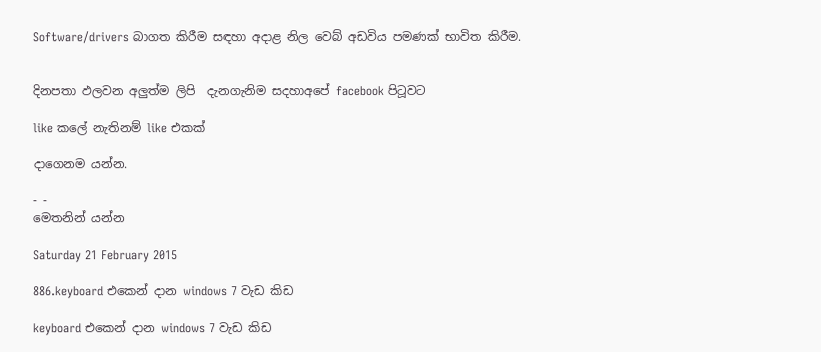Software/drivers බාගත කිරීම සඳහා අදාළ නිල වෙබ් අඩවිය පමණක් භාවිත කිරීම.


දිනපතා ඵලවන අලුත්ම ලිපි  දැනගැනිම සදහාඅපේ facebook පිටූවට

like කලේ නැතිනම් like එකක්

දාගෙනම යන්න.

- -
මෙතනින් යන්න

Saturday 21 February 2015

886.keyboard එකෙන් දාන windows 7 වැඩ කිඩ

keyboard එකෙන් දාන windows 7 වැඩ කිඩ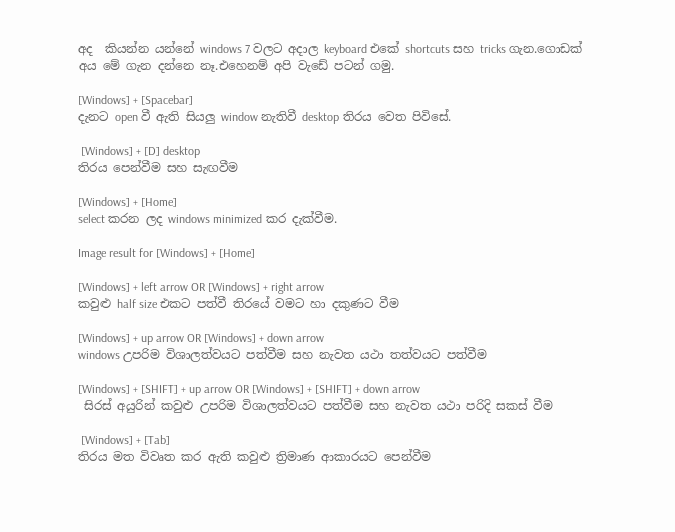අද  කියන්න යන්නේ windows 7 වලට අදාල keyboard එකේ shortcuts සහ tricks ගැන.ගොඩක් අය මේ ගැන දන්නෙ නෑ.එහෙනම් අපි වැඩේ පටන් ගමු.

[Windows] + [Spacebar]
දැනට open වී ඇති සියලු window නැතිවී desktop තිරය වෙත පිවිසේ.

 [Windows] + [D] desktop
තිරය පෙන්වීම සහ සැඟවීම

[Windows] + [Home]
select කරන ලද windows minimized කර දැක්වීම.

Image result for [Windows] + [Home]

[Windows] + left arrow OR [Windows] + right arrow
කවුළු half size එකට පත්වී තිරයේ වමට හා දකුණට වීම

[Windows] + up arrow OR [Windows] + down arrow
windows උපරිම විශාලත්වයට පත්වීම සහ නැවත යථා තත්වයට පත්වීම

[Windows] + [SHIFT] + up arrow OR [Windows] + [SHIFT] + down arrow
 සිරස් අයුරින් කවුළු උපරිම විශාලත්වයට පත්වීම සහ නැවත යථා පරිදි සකස් වීම

 [Windows] + [Tab]
තිරය මත විවෘත කර ඇති කවුළු ත්‍රිමාණ ආකාරයට පෙන්වීම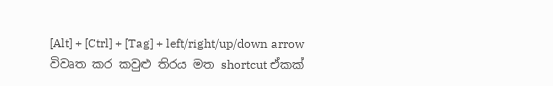[Alt] + [Ctrl] + [Tag] + left/right/up/down arrow
විවෘත කර කවුළු තිරය මත shortcut ඒකක්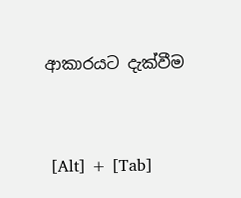ආකාරයට දැක්වීම


 [Alt] + [Tab]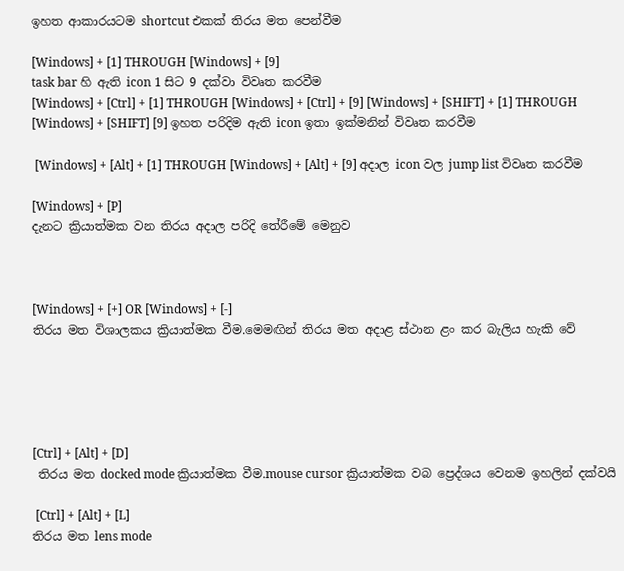ඉහත ආකාරයටම shortcut එකක් තිරය මත පෙන්වීම

[Windows] + [1] THROUGH [Windows] + [9]
task bar හි ඇති icon 1 සිට 9 දක්වා විවෘත කරවීම
[Windows] + [Ctrl] + [1] THROUGH [Windows] + [Ctrl] + [9] [Windows] + [SHIFT] + [1] THROUGH [Windows] + [SHIFT] [9] ඉහත පරිදිම ඇති icon ඉතා ඉක්මනින් විවෘත කරවීම

 [Windows] + [Alt] + [1] THROUGH [Windows] + [Alt] + [9] අදාල icon වල jump list විවෘත කරවීම

[Windows] + [P]
දැනට ක්‍රියාත්මක වන තිරය අදාල පරිදි තේරීමේ මෙනුව



[Windows] + [+] OR [Windows] + [-]
තිරය මත විශාලකය ක්‍රියාත්මක වීම.මෙමඟින් තිරය මත අදාළ ස්ථාන ළං කර බැලිය හැකි වේ





[Ctrl] + [Alt] + [D]
 තිරය මත docked mode ක්‍රියාත්මක වීම.mouse cursor ක්‍රියාත්මක වබ ප්‍රෙද්ශය වෙනම ඉහලින් දක්වයි

 [Ctrl] + [Alt] + [L]
තිරය මත lens mode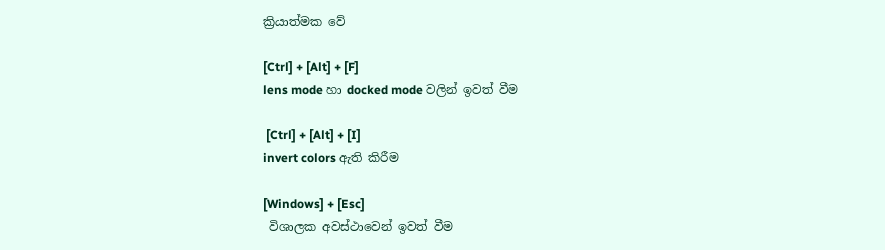ක්‍රියාත්මක වේ

[Ctrl] + [Alt] + [F]
lens mode හා docked mode වලින් ඉවත් වීම

 [Ctrl] + [Alt] + [I]
invert colors ඇති කිරීම

[Windows] + [Esc]
 විශාලක අවස්ථාවෙන් ඉවත් වීම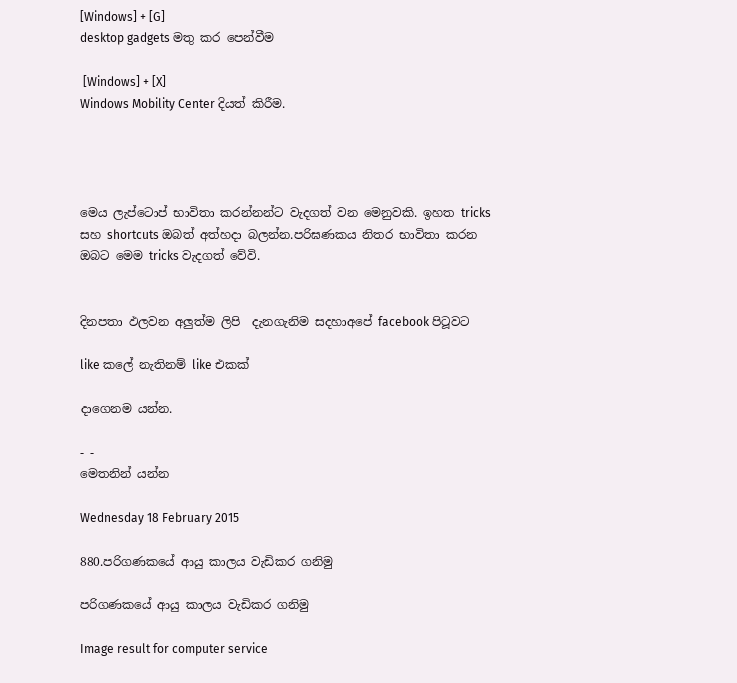[Windows] + [G]
desktop gadgets මතු කර පෙන්වීම

 [Windows] + [X]
Windows Mobility Center දියත් කිරීම.




මෙය ලැප්ටොප් භාවිතා කරන්නන්ට වැදගත් වන මෙනුවකි. ඉහත tricks සහ shortcuts ඔබත් අත්හදා බලන්න.පරිඝණකය නිතර භාවිතා කරන ඔබට මෙම tricks වැදගත් වේවි.


දිනපතා ඵලවන අලුත්ම ලිපි  දැනගැනිම සදහාඅපේ facebook පිටූවට

like කලේ නැතිනම් like එකක්

දාගෙනම යන්න.

- -
මෙතනින් යන්න

Wednesday 18 February 2015

880.පරිගණකයේ ආයු කාලය වැඩිකර ගනිමු

පරිගණකයේ ආයු කාලය වැඩිකර ගනිමු

Image result for computer service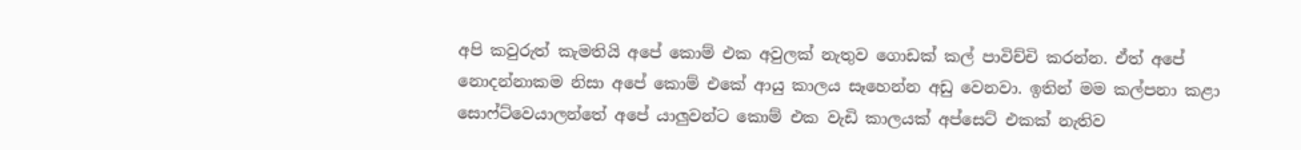අපි කවුරුත් කැමතියි අපේ කොම් එක අවුලක් නැතුව ගොඩක් කල් පාවිච්චි කරන්න. ඒත් අපේ නොදන්නාකම නිසා අපේ කොම් එකේ ආයු කාලය සෑහෙන්න අඩු වෙනවා. ඉතින් මම කල්පනා කළා සොෆ්ට්වෙයාලන්තේ අපේ යාලුවන්ට කොම් එක වැඩි කාලයක් අප්සෙට් එකක් නැතිව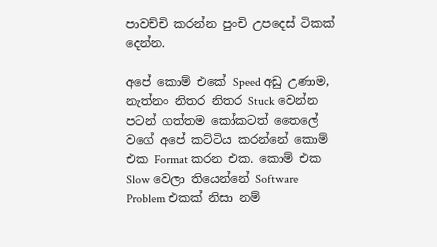පාවච්චි කරන්න පුංචි උපදෙස් ටිකක් දෙන්න.

අපේ කොම් එකේ Speed අඩු උණාම, නැත්නං නිතර නිතර Stuck වෙන්න පටන් ගත්තම කෝකටත් තෛලේ වගේ අපේ කට්ටිය කරන්නේ කොම් එක Format කරන එක. කොම් එක Slow වෙලා තියෙන්නේ Software Problem එකක් නිසා නම්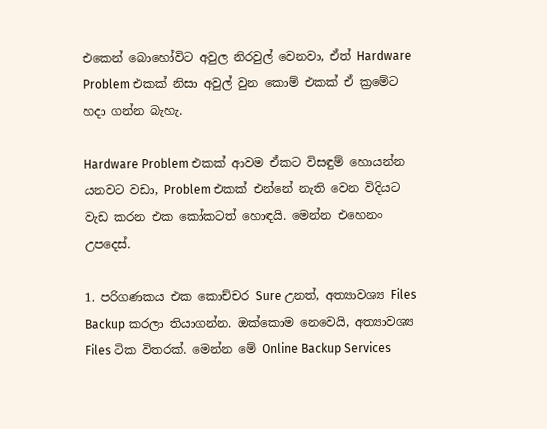එකෙන් බොහෝවිට අවුල නිරවුල් වෙනවා, ඒත් Hardware Problem එකක් නිසා අවුල් වුන කොම් එකක් ඒ ක්‍රමේට හදා ගන්න බැහැ.

Hardware Problem එකක් ආවම ඒකට විසඳුම් හොයන්න යනවට වඩා, Problem එකක් එන්නේ නැති වෙන විදියට වැඩ කරන එක කෝකටත් හොඳයි. මෙන්න එහෙනං උපදෙස්.

1. පරිගණකය එක කොච්චර Sure උනත්, අත්‍යාවශ්‍ය Files Backup කරලා තියාගන්න. ඔක්කොම නෙවෙයි, අත්‍යාවශ්‍ය Files ටික විතරක්. මෙන්න මේ Online Backup Services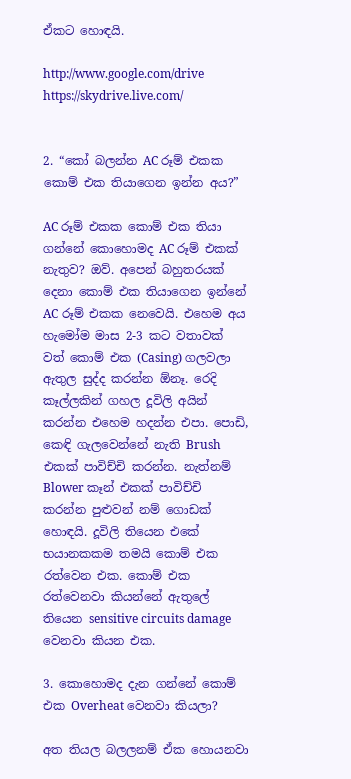ඒකට හොඳයි.

http://www.google.com/drive
https://skydrive.live.com/


2. “කෝ බලන්න AC රූම් එකක කොම් එක තියාගෙන ඉන්න අය?”

AC රූම් එකක කොම් එක තියා ගන්නේ කොහොමද AC රූම් එකක් නැතුව? ඔව්. අපෙන් බහුතරයක් දෙනා කොම් එක තියාගෙන ඉන්නේ AC රූම් එකක නෙවෙයි. එහෙම අය හැමෝම මාස 2-3 කට වතාවක් වත් කොම් එක (Casing) ගලවලා ඇතුල සුද්ද කරන්න ඕනෑ. රෙදි කෑල්ලකින් ගහල දූවිලි අයින් කරන්න එහෙම හදන්න එපා. පොඩි, කෙඳි ගැලවෙන්නේ නැති Brush එකක් පාවිච්චි කරන්න. නැත්නම් Blower කෑන් එකක් පාවිච්චි කරන්න පුළුවන් නම් ගොඩක් හොඳයි. දූවිලි තියෙන එකේ භයානකකම තමයි කොම් එක රත්වෙන එක. කොම් එක රත්වෙනවා කියන්නේ ඇතුලේ තියෙන sensitive circuits damage වෙනවා කියන එක.

3. කොහොමද දැන ගන්නේ කොම් එක Overheat වෙනවා කියලා?

අත තියල බලලනම් ඒක හොයනවා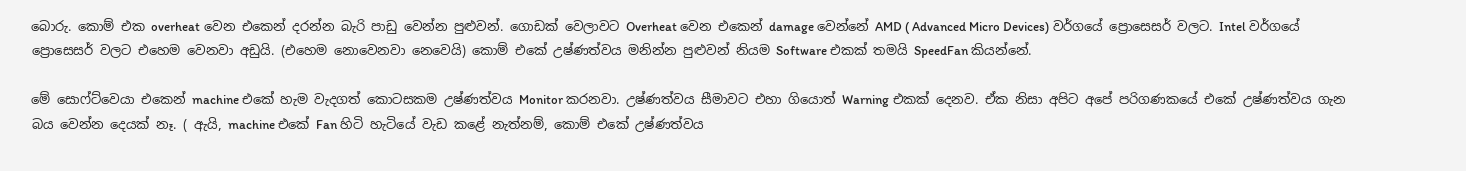බොරු. කොම් එක overheat වෙන එකෙන් දරන්න බැරි පාඩු වෙන්න පුළුවන්. ගොඩක් වෙලාවට Overheat වෙන එකෙන් damage වෙන්නේ AMD ( Advanced Micro Devices) වර්ගයේ ප්‍රොසෙසර් වලට. Intel වර්ගයේ ප්‍රොසෙසර් වලට එහෙම වෙනවා අඩුයි. (එහෙම නොවෙනවා නෙවෙයි) කොම් එකේ උෂ්ණත්වය මනින්න පුළුවන් නියම Software එකක් තමයි SpeedFan කියන්නේ.

මේ සොෆ්ට්වෙයා එකෙන් machine එකේ හැම වැදගත් කොටසකම උෂ්ණත්වය Monitor කරනවා. උෂ්ණත්වය සීමාවට එහා ගියොත් Warning එකක් දෙනව. ඒක නිසා අපිට අපේ පරිගණකයේ එකේ උෂ්ණත්වය ගැන බය වෙන්න දෙයක් නෑ. ( ඇයි, machine එකේ Fan හිටි හැටියේ වැඩ කළේ නැත්නම්, කොම් එකේ උෂ්ණත්වය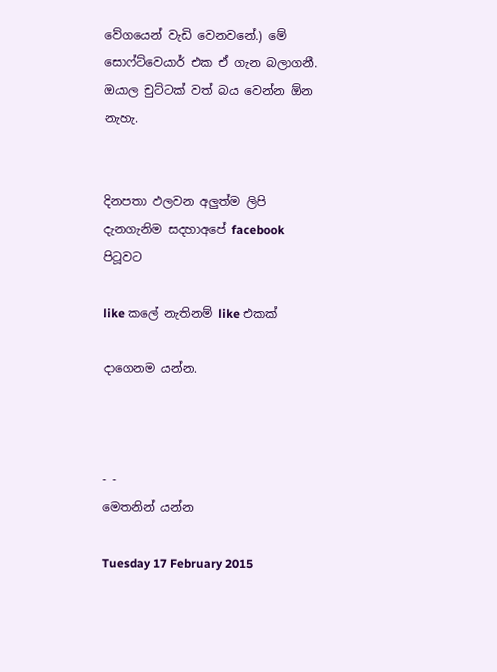වේගයෙන් වැඩි වෙනවනේ.) මේ සොෆ්ට්වෙයාර් එක ඒ ගැන බලාගනී. ඔයාල චුට්ටක් වත් බය වෙන්න ඕන නැහැ.


දිනපතා ඵලවන අලුත්ම ලිපි  දැනගැනිම සදහාඅපේ facebook පිටූවට

like කලේ නැතිනම් like එකක්

දාගෙනම යන්න.



- -
මෙතනින් යන්න

Tuesday 17 February 2015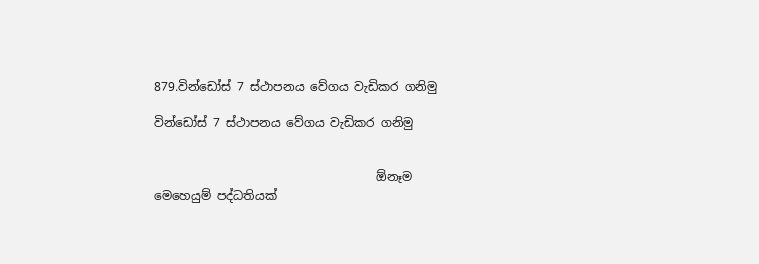879.වින්ඩෝස් 7 ස්ථාපනය වේගය වැඩිකර ගනිමු

වින්ඩෝස් 7 ස්ථාපනය වේගය වැඩිකර ගනිමු


                                     ඕනෑම මෙහෙයුම් පද්ධතියක්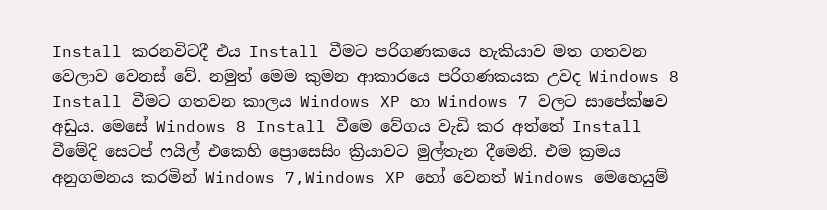Install කරනවිටදී එය Install වීමට පරිගණකයෙ හැකියාව මත ගතවන වෙලාව වෙනස් වේ. නමුත් මෙම කුමන ආකාරයෙ පරිගණකයක උවද Windows 8 Install වීමට ගතවන කාලය Windows XP හා Windows 7 වලට සාපේක්ෂව අඩුය. මෙසේ Windows 8 Install වීමෙ වේගය වැඩි කර අත්තේ Install වීමේදි සෙටප් ෆයිල් එකෙහි ප්‍රොසෙසිං ක්‍රියාවට මුල්තැන දීමෙනි. එම ක්‍රමය අනුගමනය කරමින් Windows 7,Windows XP හෝ වෙනත් Windows මෙහෙයුම්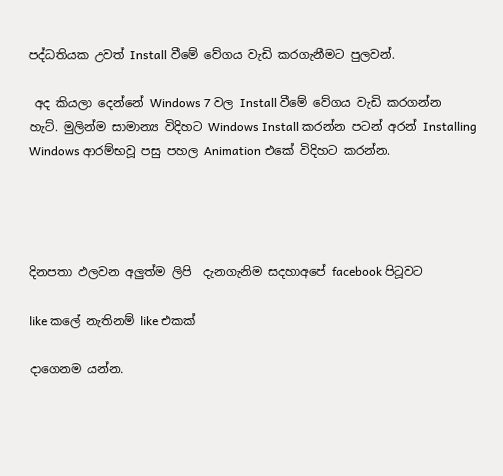පද්ධතියක උවත් Install වීමේ වේගය වැඩි කරගැනීමට පුලවන්.

 අද කියලා දෙන්නේ Windows 7 වල Install වීමේ වේගය වැඩි කරගන්න හැට්. මුලින්ම සාමාන්‍ය විදිහට Windows Install කරන්න පටන් අරන් Installing Windows ආරම්භවූ පසු පහල Animation එකේ විදිහට කරන්න.




දිනපතා ඵලවන අලුත්ම ලිපි  දැනගැනිම සදහාඅපේ facebook පිටූවට

like කලේ නැතිනම් like එකක්

දාගෙනම යන්න.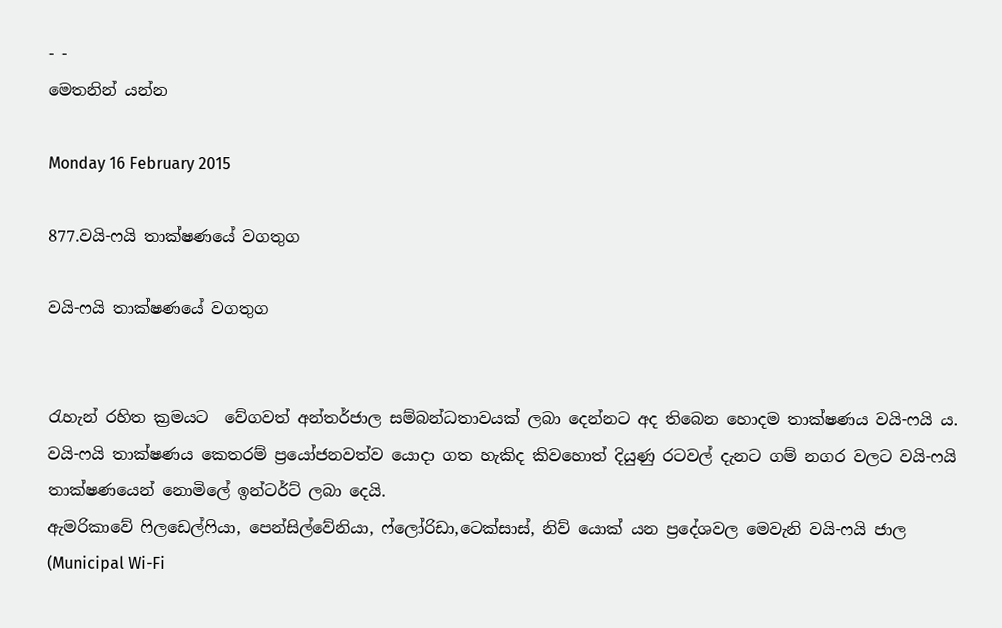- -
මෙතනින් යන්න

Monday 16 February 2015

877.වයි-ෆයි තාක්ෂණයේ වගතුග

වයි-ෆයි තාක්ෂණයේ වගතුග


රැහැන් රහිත ක්‍රමයට  වේගවත් අන්තර්ජාල සම්බන්ධතාවයක් ලබා දෙන්නට අද තිබෙන හොදම තාක්ෂණය වයි-ෆයි ය. වයි-ෆයි තාක්ෂණය කෙතරම් ප්‍රයෝජනවත්ව යොදා ගත හැකිද කිවහොත් දියුණු රටවල් දැනට ගම් නගර වලට වයි-ෆයි තාක්ෂණයෙන් නොමිලේ ඉන්ටර්ට් ලබා දෙයි.
ඇමරිකාවේ ෆිලඩෙල්ෆියා, පෙන්සිල්වේනියා, ෆ්ලෝරිඩා,ටෙක්සාස්, නිව් යොක් යන ප්‍රදේශවල මෙවැනි වයි-ෆයි ජාල (Municipal Wi-Fi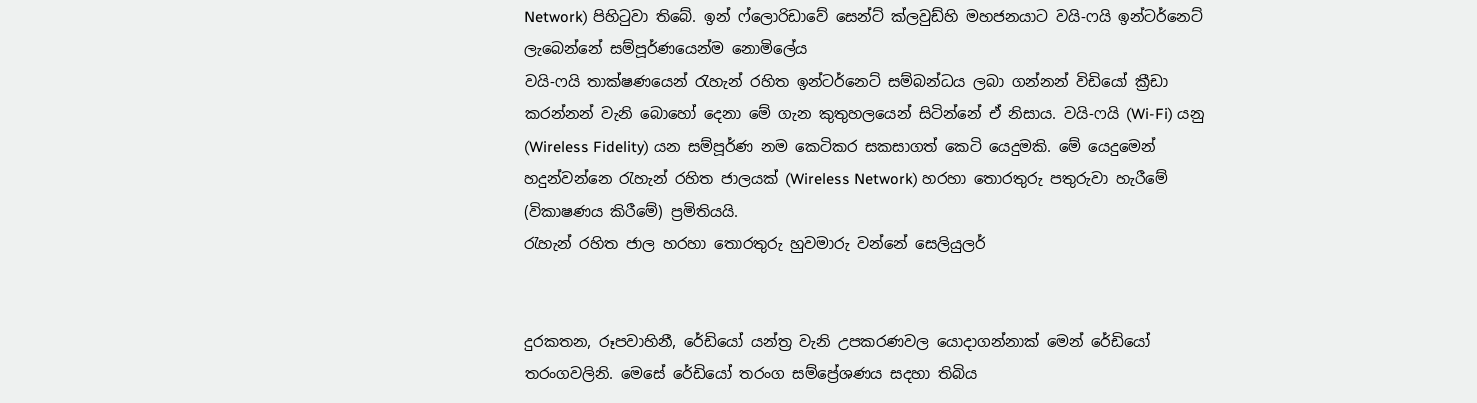Network) පිහිටුවා තිබේ. ඉන් ෆ්ලොරිඩාවේ සෙන්ට් ක්ලවුඩ්හි මහජනයාට වයි-ෆයි ඉන්ටර්නෙට් ලැබෙන්නේ සම්පූර්ණයෙන්ම නොමිලේය
වයි-ෆයි තාක්ෂණයෙන් රැහැන් රහිත ඉන්ටර්නෙට් සම්බන්ධය ලබා ගන්නන් විඩියෝ ක්‍රීඩා කරන්නන් වැනි බොහෝ දෙනා මේ ගැන කුතුහලයෙන් සිටින්නේ ඒ නිසාය. වයි-ෆයි (Wi-Fi) යනු (Wireless Fidelity) යන සම්පූර්ණ නම කෙටිකර සකසාගත් කෙටි යෙදුමකි. මේ යෙදුමෙන් හදුන්වන්නෙ රැහැන් රහිත ජාලයක් (Wireless Network) හරහා තොරතුරු පතුරුවා හැරීමේ (විකාෂණය කිරීමේ) ප්‍රමිතියයි.
රැහැන් රහිත ජාල හරහා තොරතුරු හුවමාරු වන්නේ සෙලියුලර්


දුරකතන, රූපවාහිනී, රේඩියෝ යන්ත්‍ර වැනි උපකරණවල යොදාගන්නාක් මෙන් රේඩියෝ තරංගවලිනි. මෙසේ රේඩියෝ තරංග සම්ප්‍රේශණය සදහා තිබිය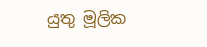යුතු මූලික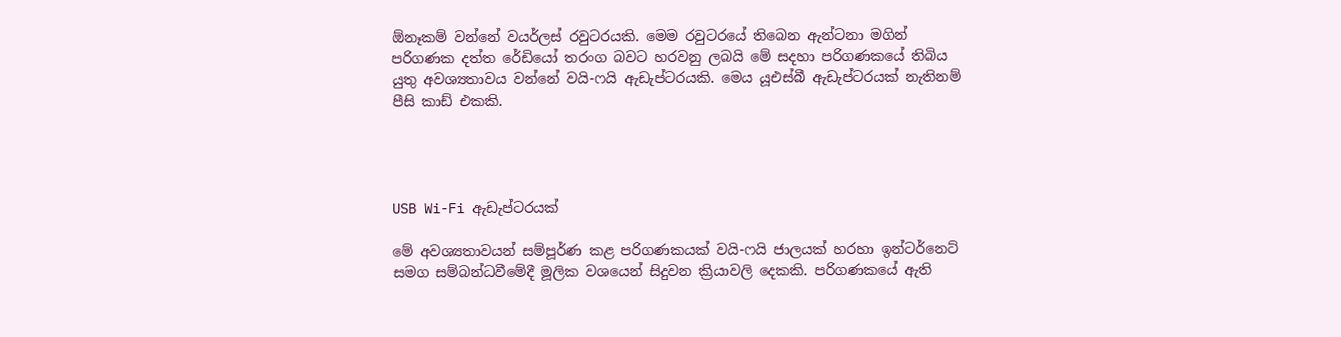ඕනෑකම් වන්නේ වයර්ලස් රවුටරයකි. මෙම රවුටරයේ තිබෙන ඇන්ටනා මගින් පරිගණක දත්ත රේඩියෝ තරංග බවට හරවනු ලබයි මේ සදහා පරිගණකයේ තිබිය යුතු අවශ්‍යතාවය වන්නේ වයි-ෆයි ඇඩැප්ටරයකි. මෙය යූඑස්බී ඇඩැප්ටරයක් නැතිනම් පීසි කාඩ් එකකි.




USB Wi-Fi ඇඩැප්ටරයක්

මේ අවශ්‍යතාවයන් සම්පූර්ණ කළ පරිගණකයක් වයි-ෆයි ජාලයක් හරහා ඉන්ටර්නෙට් සමග සම්බන්ධවීමේදී මූලික වශයෙන් සිදුවන ක්‍රියාවලි දෙකකි. පරිගණකයේ ඇති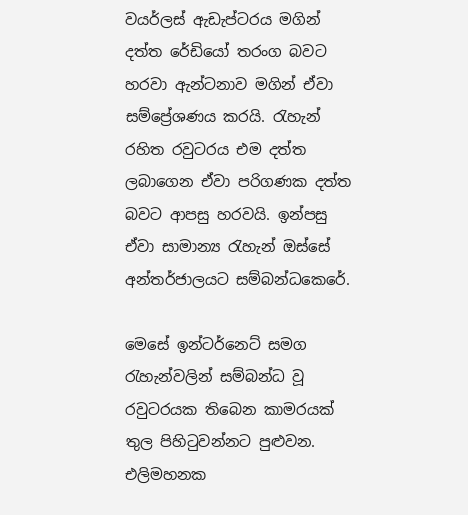වයර්ලස් ඇඩැප්ටරය මගින් දත්ත රේඩියෝ තරංග බවට හරවා ඇන්ටනාව මගින් ඒවා සම්ප්‍රේශණය කරයි. රැහැන් රහිත රවුටරය එම දත්ත ලබාගෙන ඒවා පරිගණක දත්ත බවට ආපසු හරවයි. ඉන්පසු ඒවා සාමාන්‍ය රැහැන් ඔස්සේ අන්තර්ජාලයට සම්බන්ධකෙරේ.

මෙසේ ඉන්ටර්නෙට් සමග රැහැන්වලින් සම්බන්ධ වූ රවුටරයක තිබෙන කාමරයක් තුල පිහිටුවන්නට පුළුවන. එලිමහනක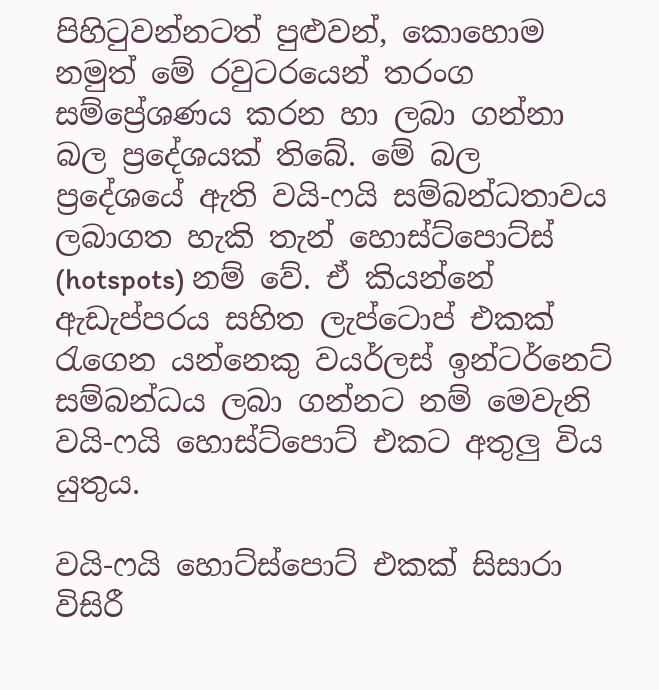පිහිටුවන්නටත් පුළුවන්, කොහොම නමුත් මේ රවුටරයෙන් තරංග සම්ප්‍රේශණය කරන හා ලබා ගන්නා බල ප්‍රදේශයක් තිබේ. මේ බල ප්‍රදේශයේ ඇති වයි-ෆයි සම්බන්ධතාවය ලබාගත හැකි තැන් හොස්ට්පොට්ස් (hotspots) නම් වේ. ඒ කියන්නේ ඇඩැප්පරය සහිත ලැප්ටොප් එකක් රැගෙන යන්නෙකු වයර්ලස් ඉන්ටර්නෙට් සම්බන්ධය ලබා ගන්නට නම් මෙවැනි වයි-ෆයි හොස්ට්පොට් එකට අතුලු විය යුතුය.

වයි-ෆයි හොට්ස්පොට් එකක් සිසාරා විසිරී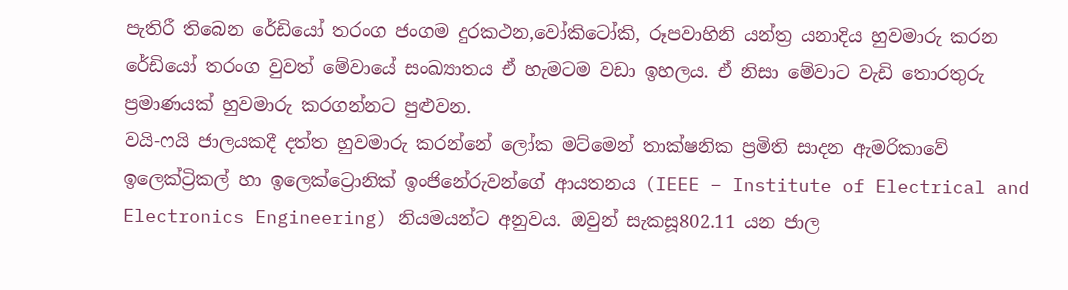පැතිරී තිබෙන රේඩියෝ තරංග ජංගම දුරකථන,වෝකිටෝකි, රූපවාහිනි යන්ත්‍ර යනාදිය හුවමාරු කරන රේඩියෝ තරංග වුවත් මේවායේ සංඛ්‍යාතය ඒ හැමටම වඩා ඉහලය. ඒ නිසා මේවාට වැඩි තොරතුරු ප්‍රමාණයක් හුවමාරු කරගන්නට පුළුවන.
වයි-ෆයි ජාලයකදී දත්ත හුවමාරු කරන්නේ ලෝක මට්මෙන් තාක්ෂනික ප්‍රමිති සාදන ඇමරිකාවේ ඉලෙක්ට්‍රිකල් හා ඉලෙක්ට්‍රොනික් ඉංජිනේරුවන්ගේ ආයතනය (IEEE – Institute of Electrical and Electronics Engineering) නියමයන්ට අනුවය. ඔවුන් සැකසූ802.11 යන ජාල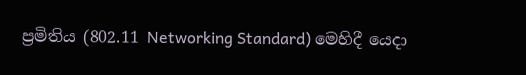ප්‍රමිතිය (802.11 Networking Standard) මෙහිදී යෙදා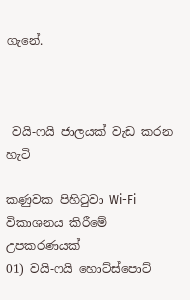ගැනේ.



 වයි-ෆයි ජාලයක් වැඩ කරන හැටි

කණුවක පිහිටුවා Wi-Fi විකාශනය කිරීමේ උපකරණයක්
01) වයි-ෆයි හොට්ස්පොට්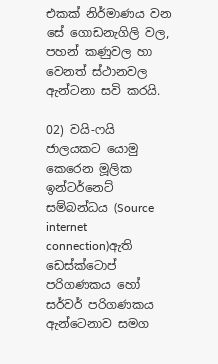එකක් නිර්මාණය වන සේ ගොඩනැගිලි වල, පහන් කණුවල හා වෙනත් ස්ථානවල ඇන්ටනා සවි කරයි.

02) වයි-ෆයි ජාලයකට යොමු කෙරෙන මූලික ඉන්ටර්නෙට් සම්බන්ධය (Source internet connection)ඇති ඩෙස්ක්ටොප් පරිගණකය හෝ සර්වර් පරිගණකය ඇන්ටෙනාව සමග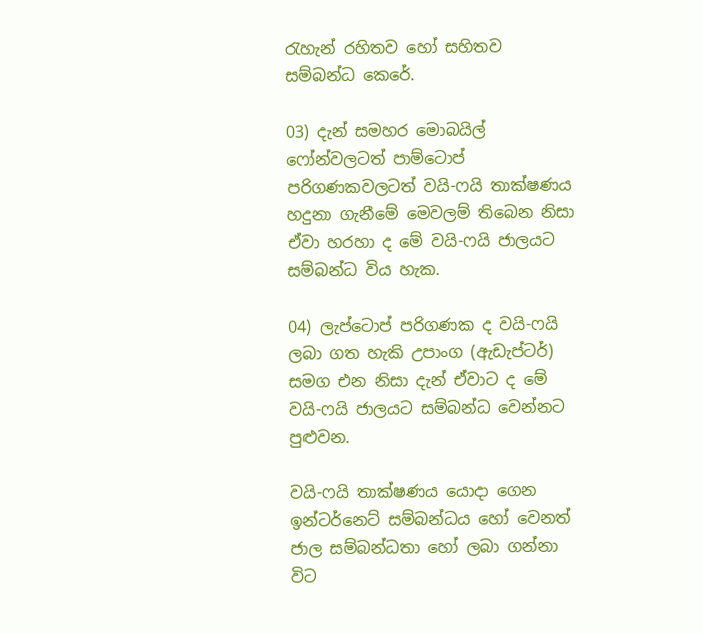රැහැන් රහිතව හෝ සහිතව සම්බන්ධ කෙරේ.

03) දැන් සමහර මොබයිල් ෆෝන්වලටත් පාම්ටොප් පරිගණකවලටත් වයි-ෆයි තාක්ෂණය හදුනා ගැනීමේ මෙවලම් තිබෙන නිසා ඒවා හරහා ද මේ වයි-ෆයි ජාලයට සම්බන්ධ විය හැක.

04) ලැප්ටොප් පරිගණක ද වයි-ෆයි ලබා ගත හැකි උපාංග (ඇඩැප්ටර්) සමග එන නිසා දැන් ඒවාට ද මේ වයි-ෆයි ජාලයට සම්බන්ධ වෙන්නට පුළුවන.

වයි-ෆයි තාක්ෂණය යොදා ගෙන ඉන්ටර්නෙට් සම්බන්ධය හෝ වෙනත් ජාල සම්බන්ධතා හෝ ලබා ගන්නා විට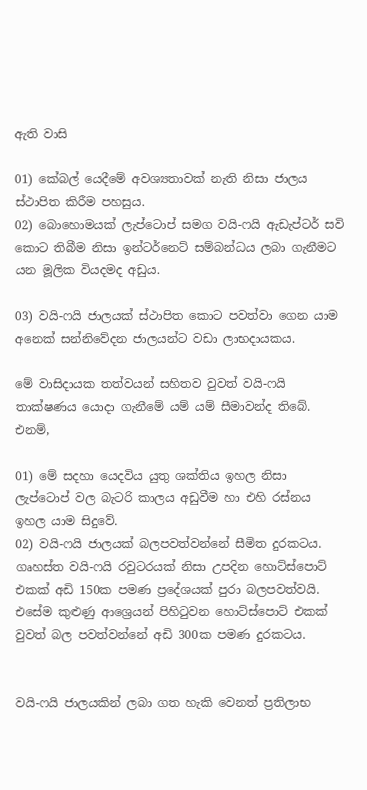ඇති වාසි

01) කේබල් යෙදීමේ අවශ්‍යතාවක් නැති නිසා ජාලය ස්ථාපිත කිරීම පහසුය.
02) බොහොමයක් ලැප්ටොප් සමග වයි-ෆයි ඇඩැප්ටර් සවි කොට තිබීම නිසා ඉන්ටර්නෙට් සම්බන්ධය ලබා ගැනීමට යන මූලික වියදමද අඩුය.

03) වයි-ෆයි ජාලයක් ස්ථාපිත කොට පවත්වා ගෙන යාම අනෙක් සන්නිවේදන ජාලයන්ට වඩා ලාභදායකය.

මේ වාසිදායක තත්වයන් සහිතව වුවත් වයි-ෆයි තාක්ෂණය යොදා ගැනීමේ යම් යම් සීමාවන්ද තිබේ. එනම්,

01) මේ සදහා යෙදවිය යුතු ශක්තිය ඉහල නිසා ලැප්ටොප් වල බැටරි කාලය අඩුවීම හා එහි රස්නය ඉහල යාම සිදුවේ.
02) වයි-ෆයි ජාලයක් බලපවත්වන්නේ සීමිත දුරකටය. ගෘහස්ත වයි-ෆයි රවුටරයක් නිසා උපදින හොට්ස්පොට් එකක් අඩි 150ක පමණ ප්‍රදේශයක් පුරා බලපවත්වයි. එසේම කුළුණු ආශ්‍රෙයන් පිහිටුවන හොට්ස්පොට් එකක් වුවත් බල පවත්වන්නේ අඩි 300ක පමණ දුරකටය.


වයි-ෆයි ජාලයකින් ලබා ගත හැකි වෙනත් ප්‍රතිලාභ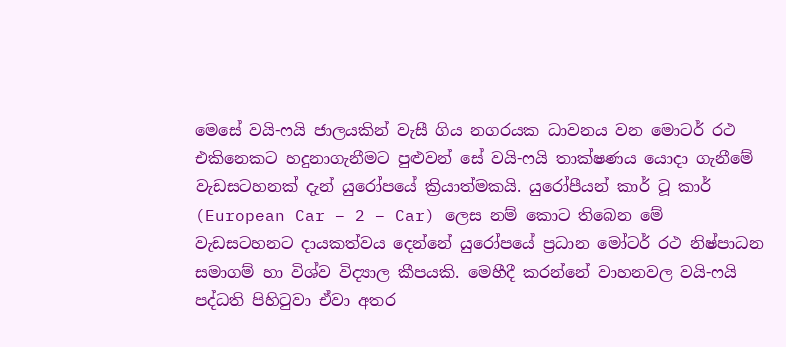මෙසේ වයි-ෆයි ජාලයකින් වැසී ගිය නගරයක ධාවනය වන මොටර් රථ එකිනෙකට හදුනාගැනීමට පුළුවන් සේ වයි-ෆයි තාක්ෂණය යොදා ගැනීමේ වැඩසටහනක් දැන් යුරෝපයේ ක්‍රියාත්මකයි. යුරෝපීයන් කාර් ටූ කාර් (European Car – 2 – Car) ලෙස නම් කොට තිබෙන මේ වැඩසටහනට දායකත්වය දෙන්නේ යුරෝපයේ ප්‍රධාන මෝටර් රථ නිෂ්පාධන සමාගම් හා විශ්ව විද්‍යාල කීපයකි. මෙහීදී කරන්නේ වාහනවල වයි-ෆයි පද්ධති පිහිටුවා ඒවා අතර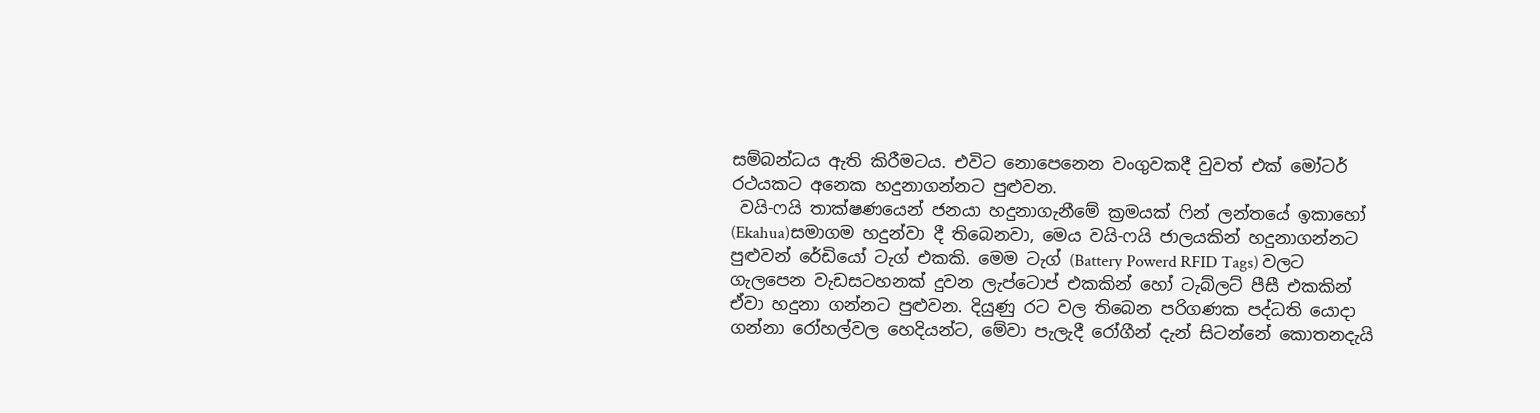සම්බන්ධය ඇති කිරීමටය. එවිට නොපෙනෙන වංගුවකදී වුවත් එක් මෝටර් රථයකට අනෙක හදුනාගන්නට පුළුවන.
 වයි-ෆයි තාක්ෂණයෙන් ජනයා හදුනාගැනීමේ ක්‍රමයක් ෆින් ලන්තයේ ඉකාහෝ (Ekahua)සමාගම හදුන්වා දී තිබෙනවා, මෙය වයි-ෆයි ජාලයකින් හදුනාගන්නට පුළුවන් රේඩියෝ ටැග් එකකි. මෙම ටැග් (Battery Powerd RFID Tags) වලට ගැලපෙන වැඩසටහනක් දුවන ලැප්ටොප් එකකින් හෝ ටැබ්ලට් පීසී එකකින් ඒවා හදුනා ගන්නට පුළුවන. දියුණු රට වල තිබෙන පරිගණක පද්ධති යොදා ගන්නා රෝහල්වල හෙදියන්ට, මේවා පැලැදී රෝගීන් දැන් සිටන්නේ කොතනදැයි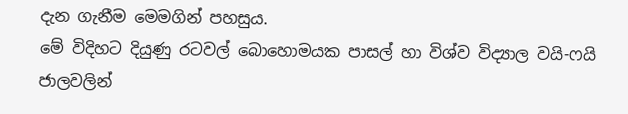දැන ගැනීම මෙමගින් පහසුය.
මේ විදිහට දියුණු රටවල් බොහොමයක පාසල් හා විශ්ව විද්‍යාල වයි-ෆයි ජාලවලින්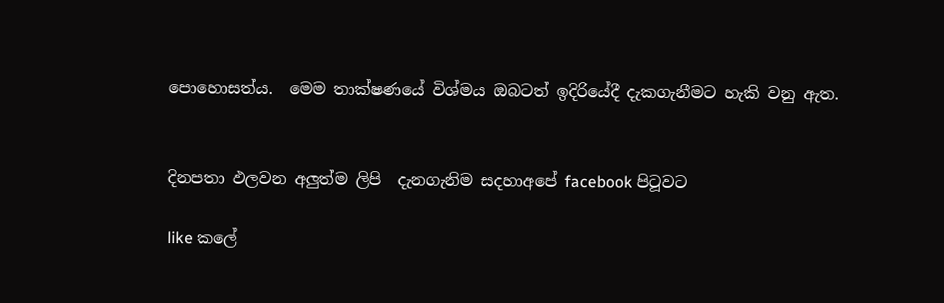පොහොසත්ය.  මෙම තාක්ෂණයේ විශ්මය ඔබටත් ඉදිරියේදී දැකගැනීමට හැකි වනු ඇත.


දිනපතා ඵලවන අලුත්ම ලිපි  දැනගැනිම සදහාඅපේ facebook පිටූවට

like කලේ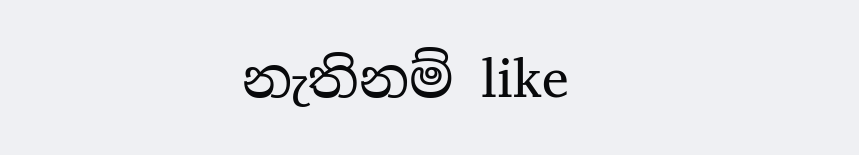නැතිනම් like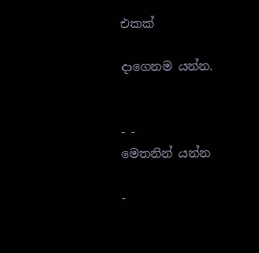එකක්

දාගෙනම යන්න.


- -
මෙතනින් යන්න

-